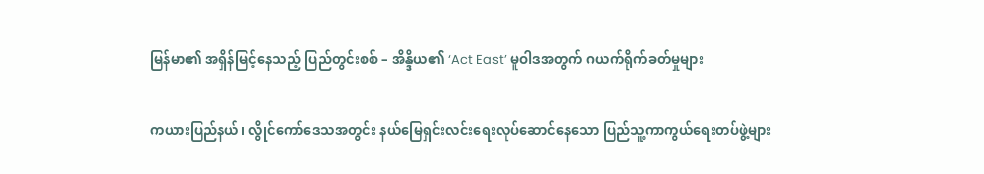မြန်မာ၏ အရှိန်မြင့်နေသည့် ပြည်တွင်းစစ် – အိန္ဒိယ၏ ‘Act East’ မူဝါဒအတွက် ဂယက်ရိုက်ခတ်မှုများ

ကယားပြည်နယ်၊ လွိုင်ကော်ဒေသအတွင်း နယ်မြေရှင်းလင်းရေးလုပ်ဆောင်နေသော ပြည်သူ့ကာကွယ်ရေးတပ်ဖွဲ့များ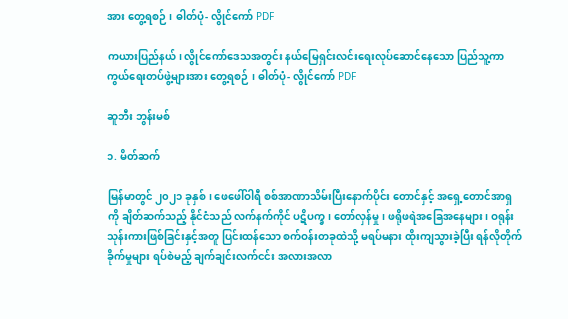အား တွေ့ရစဉ် ၊ ဓါတ်ပုံ- လွိုင်ကော် PDF

ကယားပြည်နယ်၊ လွိုင်ကော်ဒေသအတွင်း နယ်မြေရှင်းလင်းရေးလုပ်ဆောင်နေသော ပြည်သူ့ကာကွယ်ရေးတပ်ဖွဲ့များအား တွေ့ရစဉ် ၊ ဓါတ်ပုံ- လွိုင်ကော် PDF

ဆူဘီး ဘွန်းမစ်

၁. မိတ်ဆက်

မြန်မာတွင် ၂၀၂၁ ခုနှစ်၊ ဖေဖေါ်ဝါရီ စစ်အာဏာသိမ်းပြီးနောက်ပိုင်း တောင်နှင့် အရှေ့တောင်အာရှကို ချိတ်ဆက်သည့် နိုင်ငံသည် လက်နက်ကိုင် ပဋိပက္ခ၊ တော်လှန်မှု၊ ဖရိုဖရဲအခြေအနေများ၊ ဝရုန်းသုန်းကားဖြစ်ခြင်းနှင့်အတူ ပြင်းထန်သော စက်ဝန်းတခုထဲသို့ မရပ်မနား ထိုးကျသွားခဲ့ပြီး ရန်လိုတိုက်ခိုက်မှုများ ရပ်စဲမည့် ချက်ချင်းလက်ငင်း အလားအလာ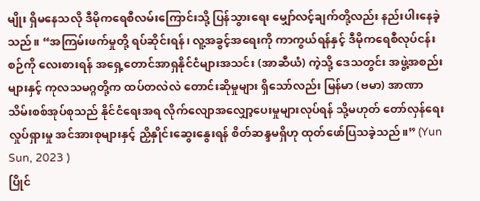မျိုး ရှိမနေသလို ဒီမိုကရေစီလမ်းကြောင်းသို့ ပြန်သွားရေး မျှော်လင့်ချက်တို့လည်း နည်းပါးနေခဲ့သည်။ “အကြမ်းဖက်မှုတို့ ရပ်ဆိုင်းရန်၊ လူ့အခွင့်အရေးကို ကာကွယ်ရန်နှင့် ဒီမိုကရေစီလုပ်ငန်းစဉ်ကို လေးစားရန် အရှေ့တောင်အာရှနိုင်ငံများအသင်း (အာဆီယံ) ကဲ့သို့ ဒေသတွင်း အဖွဲ့အစည်းများနှင့် ကုလသမဂ္ဂတို့က ထပ်တလဲလဲ တောင်းဆိုမှုများ ရှိသော်လည်း မြန်မာ (ဗမာ) အာဏာသိမ်းစစ်အုပ်စုသည် နိုင်ငံရေးအရ လိုက်လျောအလျှော့ပေးမှုများလုပ်ရန် သို့မဟုတ် တော်လှန်ရေးလှုပ်ရှားမှု အင်အားစုများနှင့် ညှိနှိုင်းဆွေးနွေးရန် စိတ်ဆန္ဒမရှိဟု ထုတ်ဖော်ပြသခဲ့သည်။” (Yun Sun, 2023 )
ပြိုင်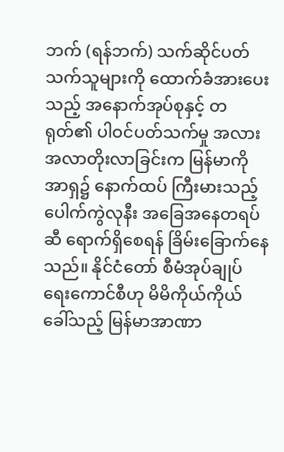ဘက် (ရန်ဘက်) သက်ဆိုင်ပတ်သက်သူများကို ထောက်ခံအားပေးသည့် အနောက်အုပ်စုနှင့် တရုတ်၏ ပါဝင်ပတ်သက်မှု အလားအလာတိုးလာခြင်းက မြန်မာကို အာရှ၌ နောက်ထပ် ကြီးမားသည့် ပေါက်ကွဲလုနီး အခြေအနေတရပ်ဆီ ရောက်ရှိစေရန် ခြိမ်းခြောက်နေသည်။ နိုင်ငံတော် စီမံအုပ်ချုပ်ရေးကောင်စီဟု မိမိကိုယ်ကိုယ် ခေါ်သည့် မြန်မာအာဏာ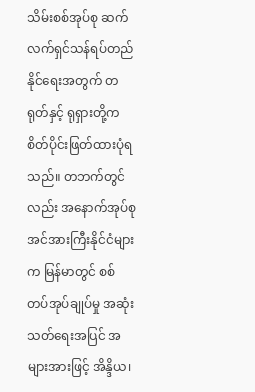သိမ်းစစ်အုပ်စု ဆက်လက်ရှင်သန်ရပ်တည်နိုင်ရေးအတွက် တရုတ်နှင့် ရုရှားတို့က စိတ်ပိုင်းဖြတ်ထားပုံရသည်။ တဘက်တွင်လည်း အနောက်အုပ်စု အင်အားကြီးနိုင်ငံများက မြန်မာတွင် စစ်တပ်အုပ်ချုပ်မှု အဆုံးသတ်ရေးအပြင် အများအားဖြင့် အိန္ဒိယ၊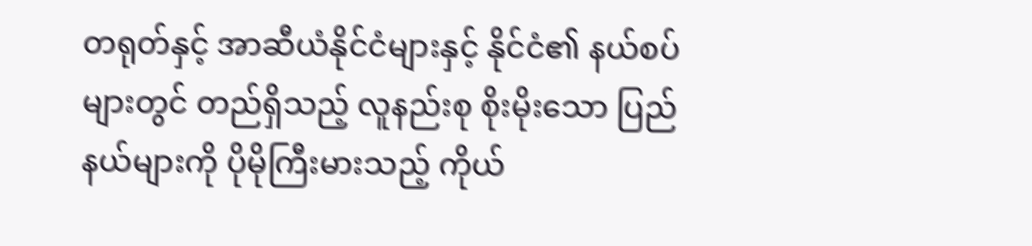တရုတ်နှင့် အာဆီယံနိုင်ငံများနှင့် နိုင်ငံ၏ နယ်စပ်များတွင် တည်ရှိသည့် လူနည်းစု စိုးမိုးသော ပြည်နယ်များကို ပိုမိုကြီးမားသည့် ကိုယ်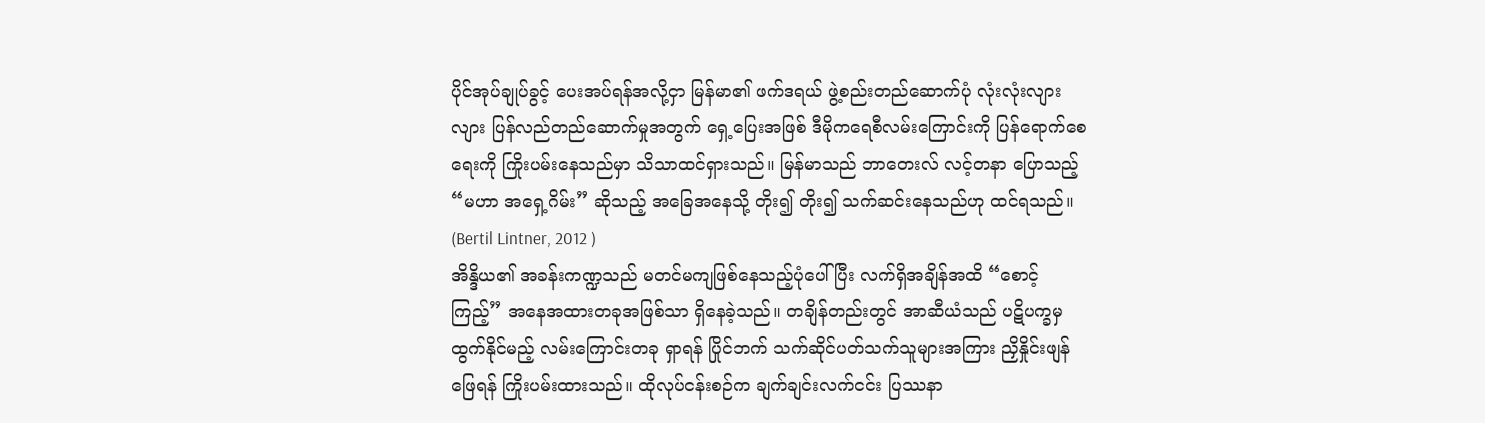ပိုင်အုပ်ချုပ်ခွင့် ပေးအပ်ရန်အလို့ငှာ မြန်မာ၏ ဖက်ဒရယ် ဖွဲ့စည်းတည်ဆောက်ပုံ လုံးလုံးလျားလျား ပြန်လည်တည်ဆောက်မှုအတွက် ရှေ့ပြေးအဖြစ် ဒီမိုကရေစီလမ်းကြောင်းကို ပြန်ရောက်စေရေးကို ကြိုးပမ်းနေသည်မှာ သိသာထင်ရှားသည်။ မြန်မာသည် ဘာတေးလ် လင့်တနာ ပြောသည့် “မဟာ အရှေ့ဂိမ်း” ဆိုသည့် အခြေအနေသို့ တိုး၍ တိုး၍ သက်ဆင်းနေသည်ဟု ထင်ရသည်။ (Bertil Lintner, 2012 )
အိန္ဒိယ၏ အခန်းကဏ္ဍသည် မတင်မကျဖြစ်နေသည့်ပုံပေါ်ပြီး လက်ရှိအချိန်အထိ “စောင့်ကြည့်” အနေအထားတခုအဖြစ်သာ ရှိနေခဲ့သည်။ တချိန်တည်းတွင် အာဆီယံသည် ပဋိပက္ခမှ ထွက်နိုင်မည့် လမ်းကြောင်းတခု ရှာရန် ပြိုင်ဘက် သက်ဆိုင်ပတ်သက်သူများအကြား ညှိနှိုင်းဖျန်ဖြေရန် ကြိုးပမ်းထားသည်။ ထိုလုပ်ငန်းစဉ်က ချက်ချင်းလက်ငင်း ပြဿနာ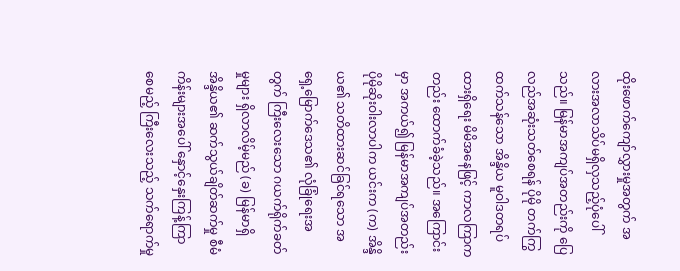ထိုးဖောက်ကျော်လွှားမှုအတွက် အလားအလာသိပ်မရှိလှသည့်ပုံပေါ်သည်။ မြန်မာအကျပ်အတည်းကို ပြေလည်အဆုံးသတ်စေရန် ပိုမို တက်ကြွထက်သန်သော အိန္ဒိယ မူဝါဒတရပ် ထားရှိရေး မိမိအနေဖြင့် ကာလကြာကတည်း ထောက်ခံခဲ့သည်။ အကြောင်းမှာ အကယ်၍ မြန်မာအကျပ်အတည်း ပိုမိုဆိုးဝါးလာပါက ယင်းက (က) အိန္ဒိယ၏ သတိထားဆင်ခြင်ရသော အရှေ့မြောက်ဒေသ၏ လုံခြုံရေးအတွက် ကြီးလေးသော ဂယက်ရိုက်ခတ်မှုများ ရှိလာလိမ့်မည် (ခ) မြန်မာရှိ အိန္ဒိယ၏ ဆက်သွယ်ချိတ်ဆက်မှု စီမံကိန်းများအပေါ် နှောင့်နှေးကြန့်ကြာစေမည့် ကြီးလေးသည့် သက်ရောက်မှု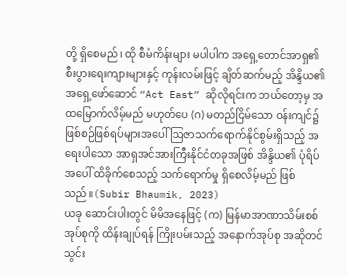တို့ ရှိစေမည်၊ ထို စီမံကိန်းများ မပါပါက အရှေ့တောင်အာရှ၏ စီးပွားရေးကျားများနှင့် ကုန်းလမ်းဖြင့် ချိတ်ဆက်မည့် အိန္ဒိယ၏ အရှေ့ဖော်ဆောင် “Act East” ဆိုလိုရင်းက ဘယ်တော့မှ အထမြောက်လိမ့်မည် မဟုတ်ပေ (ဂ) မတည်ငြိမ်သော ဝန်းကျင်၌ ဖြစ်စဉ်ဖြစ်ရပ်များအပေါ် ဩဇာသက်ရောက်နိုင်စွမ်းရှိသည့် အရေးပါသော အာရှအင်အားကြီးနိုင်ငံတခုအဖြစ် အိန္ဒိယ၏ ပုံရိပ်အပေါ် ထိခိုက်စေသည့် သက်ရောက်မှု ရှိစေလိမ့်မည် ဖြစ်သည်။(Subir Bhaumik, 2023)
ယခု ဆောင်းပါးတွင် မိမိအနေဖြင့် (က) မြန်မာအာဏာသိမ်းစစ်အုပ်စုကို ထိန်းချုပ်ရန် ကြိုးပမ်းသည့် အနောက်အုပ်စု အဆိုတင်သွင်း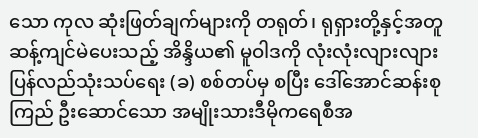သော ကုလ ဆုံးဖြတ်ချက်များကို တရုတ်၊ ရုရှားတို့နှင့်အတူ ဆန့်ကျင်မဲပေးသည့် အိန္ဒိယ၏ မူဝါဒကို လုံးလုံးလျားလျား ပြန်လည်သုံးသပ်ရေး (ခ) စစ်တပ်မှ စပြီး ဒေါ်အောင်ဆန်းစုကြည် ဦးဆောင်သော အမျိုးသားဒီမိုကရေစီအ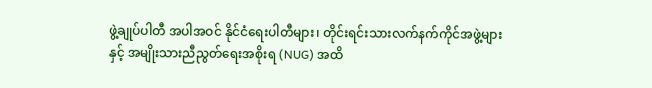ဖွဲ့ချုပ်ပါတီ အပါအဝင် နိုင်ငံရေးပါတီများ၊ တိုင်းရင်းသားလက်နက်ကိုင်အဖွဲ့များနှင့် အမျိုးသားညီညွတ်ရေးအစိုးရ (NUG) အထိ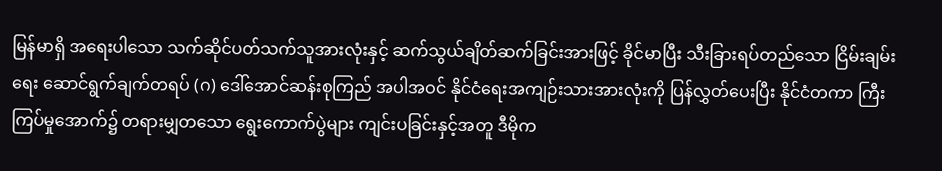မြန်မာရှိ အရေးပါသော သက်ဆိုင်ပတ်သက်သူအားလုံးနှင့် ဆက်သွယ်ချိတ်ဆက်ခြင်းအားဖြင့် ခိုင်မာပြီး သီးခြားရပ်တည်သော ငြိမ်းချမ်းရေး ဆောင်ရွက်ချက်တရပ် (ဂ) ဒေါ်အောင်ဆန်းစုကြည် အပါအဝင် နိုင်ငံရေးအကျဉ်းသားအားလုံးကို ပြန်လွှတ်ပေးပြီး နိုင်ငံတကာ ကြီးကြပ်မှုအောက်၌ တရားမျှတသော ရွေးကောက်ပွဲများ ကျင်းပခြင်းနှင့်အတူ ဒီမိုက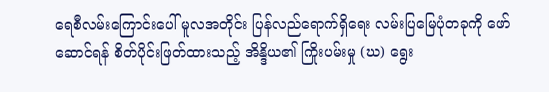ရေစီလမ်းကြောင်းပေါ် မူလအတိုင်း ပြန်လည်ရောက်ရှိရေး လမ်းပြမြေပုံတခုကို ဖော်ဆောင်ရန် စိတ်ပိုင်းဖြတ်ထားသည့် အိန္ဒိယ၏ ကြိုးပမ်းမှု (ဃ) ရွေး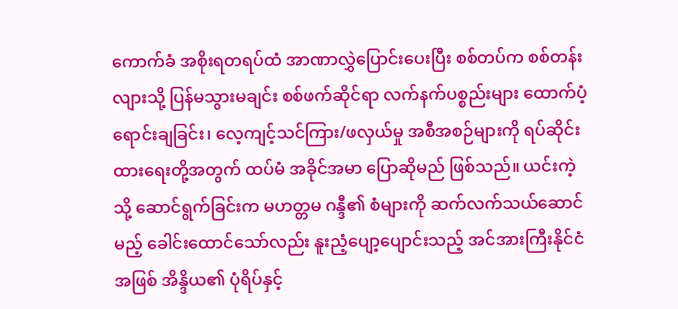ကောက်ခံ အစိုးရတရပ်ထံ အာဏာလွှဲပြောင်းပေးပြီး စစ်တပ်က စစ်တန်းလျားသို့ ပြန်မသွားမချင်း စစ်ဖက်ဆိုင်ရာ လက်နက်ပစ္စည်းများ ထောက်ပံ့ရောင်းချခြင်း၊ လေ့ကျင့်သင်ကြား/ဖလှယ်မှု အစီအစဉ်များကို ရပ်ဆိုင်းထားရေးတို့အတွက် ထပ်မံ အခိုင်အမာ ပြောဆိုမည် ဖြစ်သည်။ ယင်းကဲ့သို့ ဆောင်ရွက်ခြင်းက မဟတ္တမ ဂန္ဒီ၏ စံများကို ဆက်လက်သယ်ဆောင်မည့် ခေါင်းထောင်သော်လည်း နူးညံ့ပျော့ပျောင်းသည့် အင်အားကြီးနိုင်ငံအဖြစ် အိန္ဒိယ၏ ပုံရိပ်နှင့်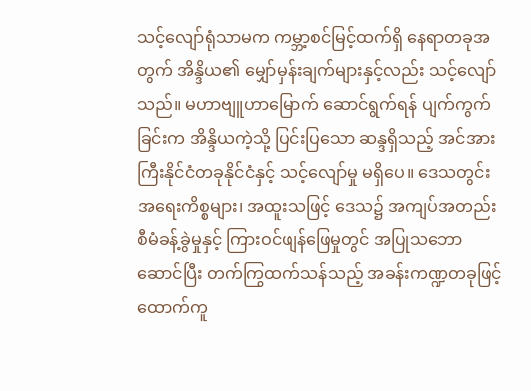သင့်လျော်ရုံသာမက ကမ္ဘာ့စင်မြင့်ထက်ရှိ နေရာတခုအတွက် အိန္ဒိယ၏ မျှော်မှန်းချက်များနှင့်လည်း သင့်လျော်သည်။ မဟာဗျူဟာမြောက် ဆောင်ရွက်ရန် ပျက်ကွက်ခြင်းက အိန္ဒိယကဲ့သို့ ပြင်းပြသော ဆန္ဒရှိသည့် အင်အားကြီးနိုင်ငံတခုနိုင်ငံနှင့် သင့်လျော်မှု မရှိပေ။ ဒေသတွင်း အရေးကိစ္စများ၊ အထူးသဖြင့် ဒေသ၌ အကျပ်အတည်း စီမံခန့်ခွဲမှုနှင့် ကြားဝင်ဖျန်ဖြေမှုတွင် အပြုသဘောဆောင်ပြီး တက်ကြွထက်သန်သည့် အခန်းကဏ္ဍတခုဖြင့် ထောက်ကူ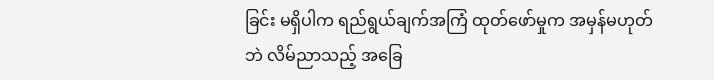ခြင်း မရှိပါက ရည်ရွယ်ချက်အကြံ ထုတ်ဖော်မှုက အမှန်မဟုတ်ဘဲ လိမ်ညာသည့် အခြေ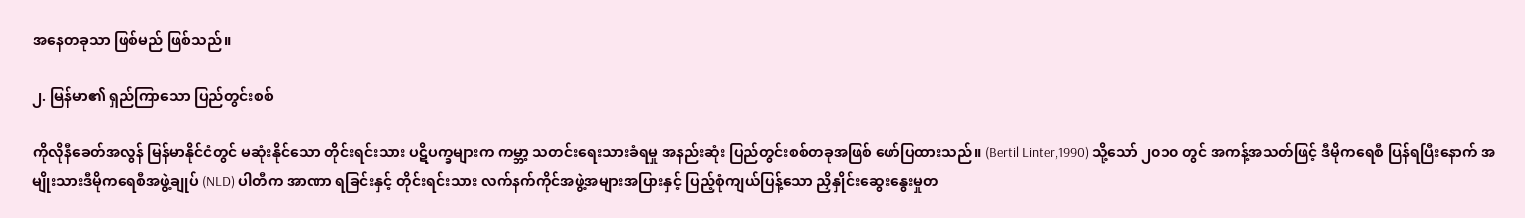အနေတခုသာ ဖြစ်မည် ဖြစ်သည်။

၂. မြန်မာ၏ ရှည်ကြာသော ပြည်တွင်းစစ်

ကိုလိုနီခေတ်အလွန် မြန်မာနိုင်ငံတွင် မဆုံးနိုင်သော တိုင်းရင်းသား ပဋိပက္ခများက ကမ္ဘာ့ သတင်းရေးသားခံရမှု အနည်းဆုံး ပြည်တွင်းစစ်တခုအဖြစ် ဖော်ပြထားသည်။ (Bertil Linter,1990) သို့သော် ၂၀၁၀ တွင် အကန့်အသတ်ဖြင့် ဒီမိုကရေစီ ပြန်ရပြီးနောက် အမျိုးသားဒီမိုကရေစီအဖွဲ့ချုပ် (NLD) ပါတီက အာဏာ ရခြင်းနှင့် တိုင်းရင်းသား လက်နက်ကိုင်အဖွဲ့အများအပြားနှင့် ပြည့်စုံကျယ်ပြန့်သော ညှိနှိုင်းဆွေးနွေးမှုတ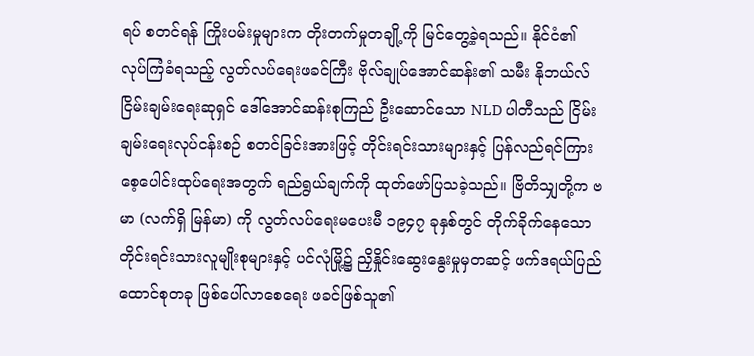ရပ် စတင်ရန် ကြိုးပမ်းမှုများက တိုးတက်မှုတချို့ကို မြင်တွေ့ခဲ့ရသည်။ နိုင်ငံ၏ လုပ်ကြံခံရသည့် လွတ်လပ်ရေးဖခင်ကြီး ဗိုလ်ချုပ်အောင်ဆန်း၏ သမီး နိုဘယ်လ် ငြိမ်းချမ်းရေးဆုရှင် ဒေါ်အောင်ဆန်းစုကြည် ဦးဆောင်သော NLD ပါတီသည် ငြိမ်းချမ်းရေးလုပ်ငန်းစဉ် စတင်ခြင်းအားဖြင့် တိုင်းရင်းသားများနှင့် ပြန်လည်ရင်ကြားစေ့ပေါင်းထုပ်ရေးအတွက် ရည်ရွယ်ချက်ကို ထုတ်ဖော်ပြသခဲ့သည်။ ဗြိတိသျှတို့က ဗမာ (လက်ရှိ မြန်မာ) ကို လွတ်လပ်ရေးမပေးမီ ၁၉၄၇ ခုနှစ်တွင် တိုက်ခိုက်နေသော တိုင်းရင်းသားလူမျိုးစုများနှင့် ပင်လုံမြို့၌ ညှိနှိုင်းဆွေးနွေးမှုမှတဆင့် ဖက်ဒရယ်ပြည်ထောင်စုတခု ဖြစ်ပေါ်လာစေရေး ဖခင်ဖြစ်သူ၏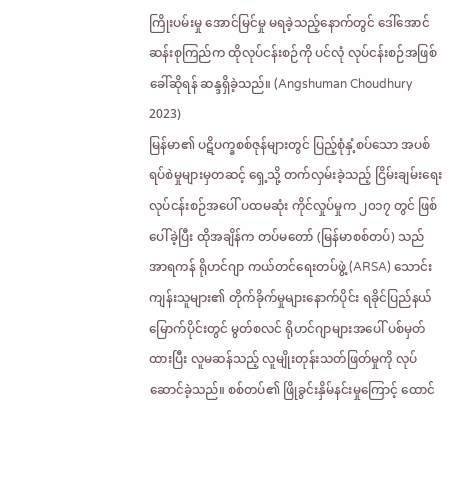ကြိုးပမ်းမှု အောင်မြင်မှု မရခဲ့သည့်နောက်တွင် ဒေါ်အောင်ဆန်းစုကြည်က ထိုလုပ်ငန်းစဉ်ကို ပင်လုံ လုပ်ငန်းစဉ်အဖြစ် ခေါ်ဆိုရန် ဆန္ဒရှိခဲ့သည်။ (Angshuman Choudhury 2023)
မြန်မာ၏ ပဋိပက္ခစစ်ဇုန်များတွင် ပြည့်စုံနှံ့စပ်သော အပစ်ရပ်စဲမှုများမှတဆင့် ရှေ့သို့ တက်လှမ်းခဲ့သည့် ငြိမ်းချမ်းရေးလုပ်ငန်းစဉ်အပေါ် ပထမဆုံး ကိုင်လှုပ်မှုက ၂၀၁၇ တွင် ဖြစ်ပေါ်ခဲ့ပြီး ထိုအချိန်က တပ်မတော် (မြန်မာစစ်တပ်) သည် အာရကန် ရိုဟင်ဂျာ ကယ်တင်ရေးတပ်ဖွဲ့ (ARSA) သောင်းကျန်းသူများ၏ တိုက်ခိုက်မှုများနောက်ပိုင်း ရခိုင်ပြည်နယ်မြောက်ပိုင်းတွင် မွတ်စလင် ရိုဟင်ဂျာများအပေါ် ပစ်မှတ်ထားပြီး လူမဆန်သည့် လူမျိုးတုန်းသတ်ဖြတ်မှုကို လုပ်ဆောင်ခဲ့သည်။ စစ်တပ်၏ ဖြိုခွင်းနှိမ်နင်းမှုကြောင့် ထောင်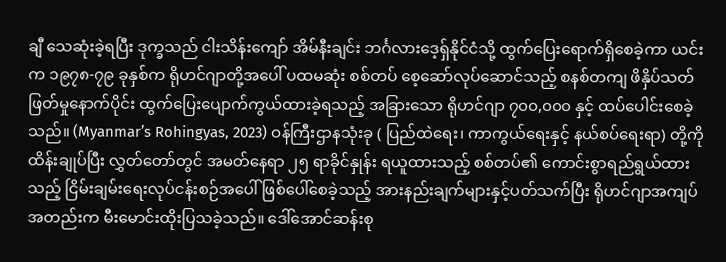ချီ သေဆုံးခဲ့ရပြီး ဒုက္ခသည် ငါးသိန်းကျော် အိမ်နီးချင်း ဘင်္ဂလားဒေ့ရှ်နိုင်ငံသို့ ထွက်ပြေးရောက်ရှိစေခဲ့ကာ ယင်းက ၁၉၇၈-၇၉ ခုနှစ်က ရိုဟင်ဂျာတို့အပေါ် ပထမဆုံး စစ်တပ် စေ့ဆော်လုပ်ဆောင်သည့် စနစ်တကျ ဖိနှိပ်သတ်ဖြတ်မှုနောက်ပိုင်း ထွက်ပြေးပျောက်ကွယ်ထားခဲ့ရသည့် အခြားသော ရိုဟင်ဂျာ ၇၀၀,၀၀၀ နှင့် ထပ်ပေါင်းစေခဲ့သည်။ (Myanmar’s Rohingyas, 2023) ဝန်ကြီးဌာနသုံးခု ( ပြည်ထဲရေး၊ ကာကွယ်ရေးနှင့် နယ်စပ်ရေးရာ) တို့ကို ထိန်းချုပ်ပြီး လွှတ်တော်တွင် အမတ်နေရာ ၂၅ ရာခိုင်နှုန်း ရယူထားသည့် စစ်တပ်၏ ကောင်းစွာရည်ရွယ်ထားသည့် ငြိမ်းချမ်းရေးလုပ်ငန်းစဉ်အပေါ် ဖြစ်ပေါ်စေခဲ့သည့် အားနည်းချက်များနှင့်ပတ်သက်ပြီး ရိုဟင်ဂျာအကျပ်အတည်းက မီးမောင်းထိုးပြသခဲ့သည်။ ဒေါ်အောင်ဆန်းစု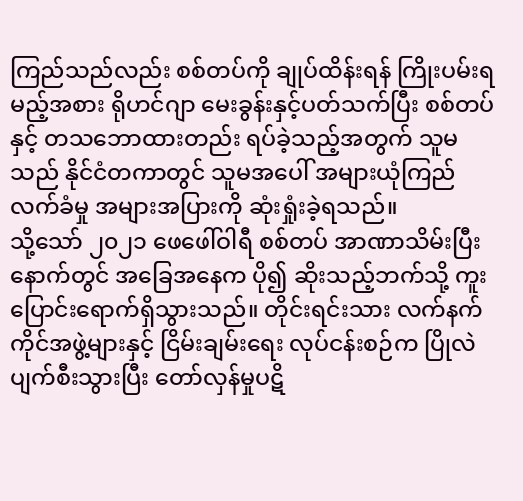ကြည်သည်လည်း စစ်တပ်ကို ချုပ်ထိန်းရန် ကြိုးပမ်းရမည့်အစား ရိုဟင်ဂျာ မေးခွန်းနှင့်ပတ်သက်ပြီး စစ်တပ်နှင့် တသဘောထားတည်း ရပ်ခဲ့သည့်အတွက် သူမသည် နိုင်ငံတကာတွင် သူမအပေါ် အများယုံကြည်လက်ခံမှု အများအပြားကို ဆုံးရှုံးခဲ့ရသည်။
သို့သော် ၂၀၂၁ ဖေဖေါ်ဝါရီ စစ်တပ် အာဏာသိမ်းပြီးနောက်တွင် အခြေအနေက ပို၍ ဆိုးသည့်ဘက်သို့ ကူးပြောင်းရောက်ရှိသွားသည်။ တိုင်းရင်းသား လက်နက်ကိုင်အဖွဲ့များနှင့် ငြိမ်းချမ်းရေး လုပ်ငန်းစဉ်က ပြိုလဲပျက်စီးသွားပြီး တော်လှန်မှုပဋိ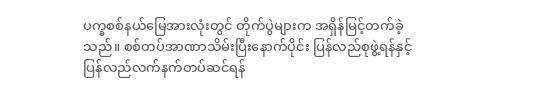ပက္ခစစ်နယ်မြေအားလုံးတွင် တိုက်ပွဲများက အရှိန်မြင့်တက်ခဲ့သည်။ စစ်တပ်အာဏာသိမ်းပြီးနောက်ပိုင်း ပြန်လည်စုဖွဲ့ရန်နှင့် ပြန်လည်လက်နက်တပ်ဆင်ရန်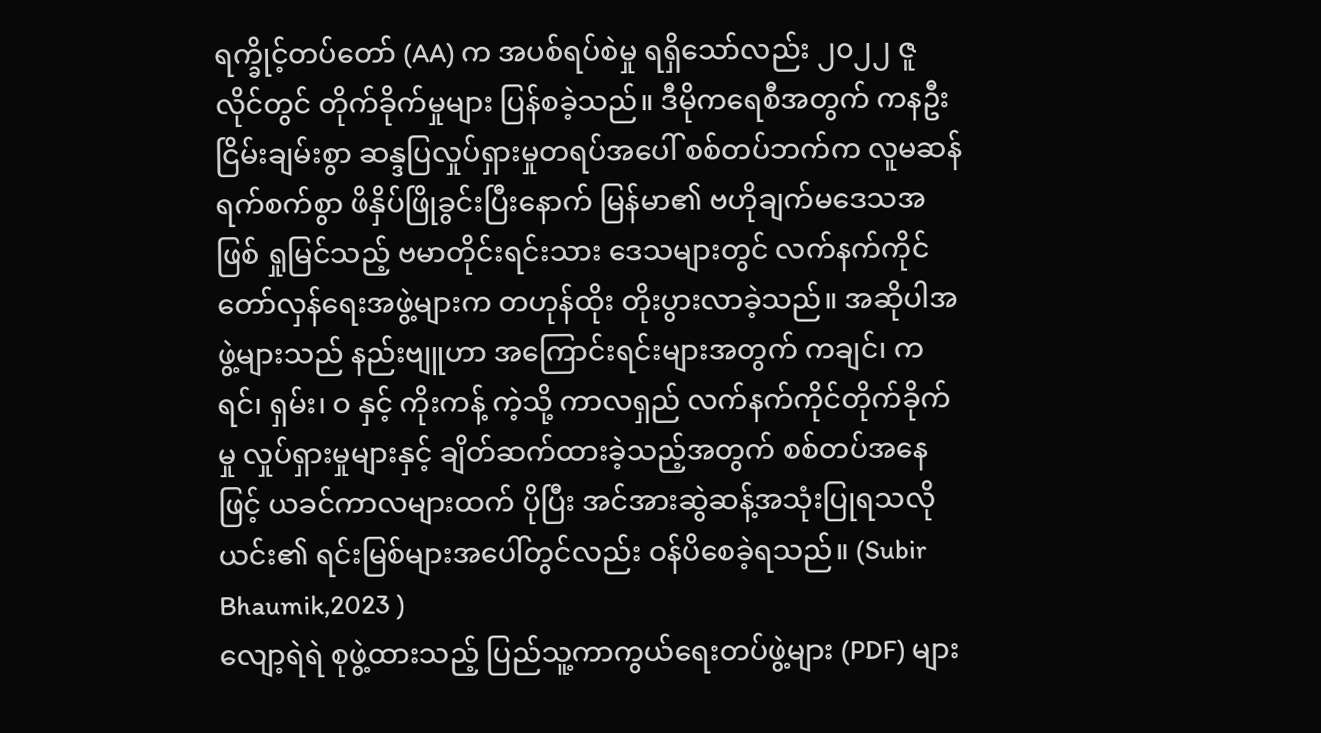ရက္ခိုင့်တပ်တော် (AA) က အပစ်ရပ်စဲမှု ရရှိသော်လည်း ၂၀၂၂ ဇူလိုင်တွင် တိုက်ခိုက်မှုများ ပြန်စခဲ့သည်။ ဒီမိုကရေစီအတွက် ကနဦး ငြိမ်းချမ်းစွာ ဆန္ဒပြလှုပ်ရှားမှုတရပ်အပေါ် စစ်တပ်ဘက်က လူမဆန်ရက်စက်စွာ ဖိနှိပ်ဖြိုခွင်းပြီးနောက် မြန်မာ၏ ဗဟိုချက်မဒေသအဖြစ် ရှုမြင်သည့် ဗမာတိုင်းရင်းသား ဒေသများတွင် လက်နက်ကိုင်တော်လှန်ရေးအဖွဲ့များက တဟုန်ထိုး တိုးပွားလာခဲ့သည်။ အဆိုပါအဖွဲ့များသည် နည်းဗျူဟာ အကြောင်းရင်းများအတွက် ကချင်၊ ကရင်၊ ရှမ်း၊ ဝ နှင့် ကိုးကန့် ကဲ့သို့ ကာလရှည် လက်နက်ကိုင်တိုက်ခိုက်မှု လှုပ်ရှားမှုများနှင့် ချိတ်ဆက်ထားခဲ့သည့်အတွက် စစ်တပ်အနေဖြင့် ယခင်ကာလများထက် ပိုပြီး အင်အားဆွဲဆန့်အသုံးပြုရသလို ယင်း၏ ရင်းမြစ်များအပေါ်တွင်လည်း ဝန်ပိစေခဲ့ရသည်။ (Subir Bhaumik,2023 )
လျော့ရဲရဲ စုဖွဲ့ထားသည့် ပြည်သူ့ကာကွယ်ရေးတပ်ဖွဲ့များ (PDF) များ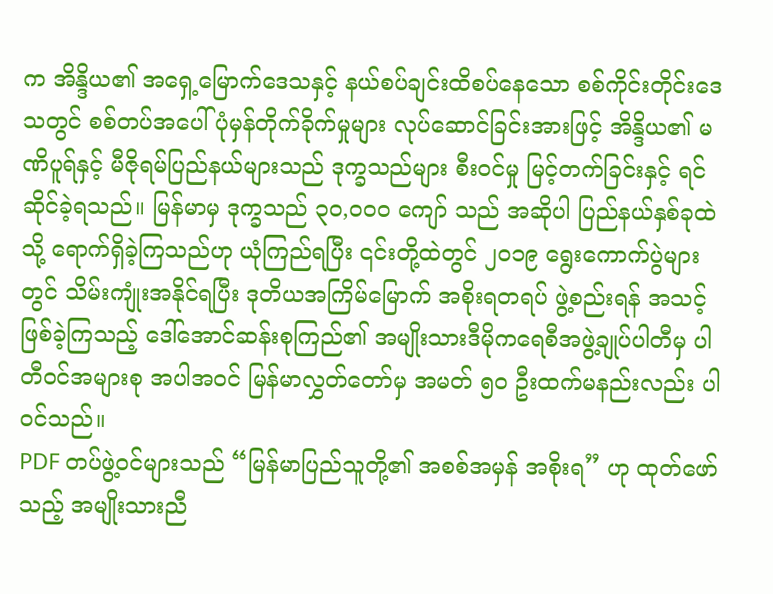က အိန္ဒိယ၏ အရှေ့မြောက်ဒေသနှင့် နယ်စပ်ချင်းထိစပ်နေသော စစ်ကိုင်းတိုင်းဒေသတွင် စစ်တပ်အပေါ် ပုံမှန်တိုက်ခိုက်မှုများ လုပ်ဆောင်ခြင်းအားဖြင့် အိန္ဒိယ၏ မဏိပူရ်နှင့် မီဇိုရမ်ပြည်နယ်များသည် ဒုက္ခသည်များ စီးဝင်မှု မြင့်တက်ခြင်းနှင့် ရင်ဆိုင်ခဲ့ရသည်။ မြန်မာမှ ဒုက္ခသည် ၃၀,၀၀၀ ကျော် သည် အဆိုပါ ပြည်နယ်နှစ်ခုထဲသို့ ရောက်ရှိခဲ့ကြသည်ဟု ယုံကြည်ရပြီး ၎င်းတို့ထဲတွင် ၂၀၁၉ ရွေးကောက်ပွဲများတွင် သိမ်းကျုံးအနိုင်ရပြီး ဒုတိယအကြိမ်မြောက် အစိုးရတရပ် ဖွဲ့စည်းရန် အသင့်ဖြစ်ခဲ့ကြသည့် ဒေါ်အောင်ဆန်းစုကြည်၏ အမျိုးသားဒီမိုကရေစီအဖွဲ့ချုပ်ပါတီမှ ပါတီဝင်အများစု အပါအဝင် မြန်မာလွှတ်တော်မှ အမတ် ၅၀ ဦးထက်မနည်းလည်း ပါဝင်သည်။
PDF တပ်ဖွဲ့ဝင်များသည် “မြန်မာပြည်သူတို့၏ အစစ်အမှန် အစိုးရ” ဟု ထုတ်ဖော်သည့် အမျိုးသားညီ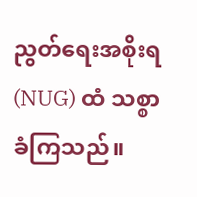ညွတ်ရေးအစိုးရ (NUG) ထံ သစ္စာခံကြသည်။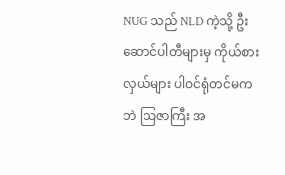NUG သည် NLD ကဲ့သို့ ဦးဆောင်ပါတီများမှ ကိုယ်စားလှယ်များ ပါဝင်ရုံတင်မကဘဲ ဩဇာကြီး အ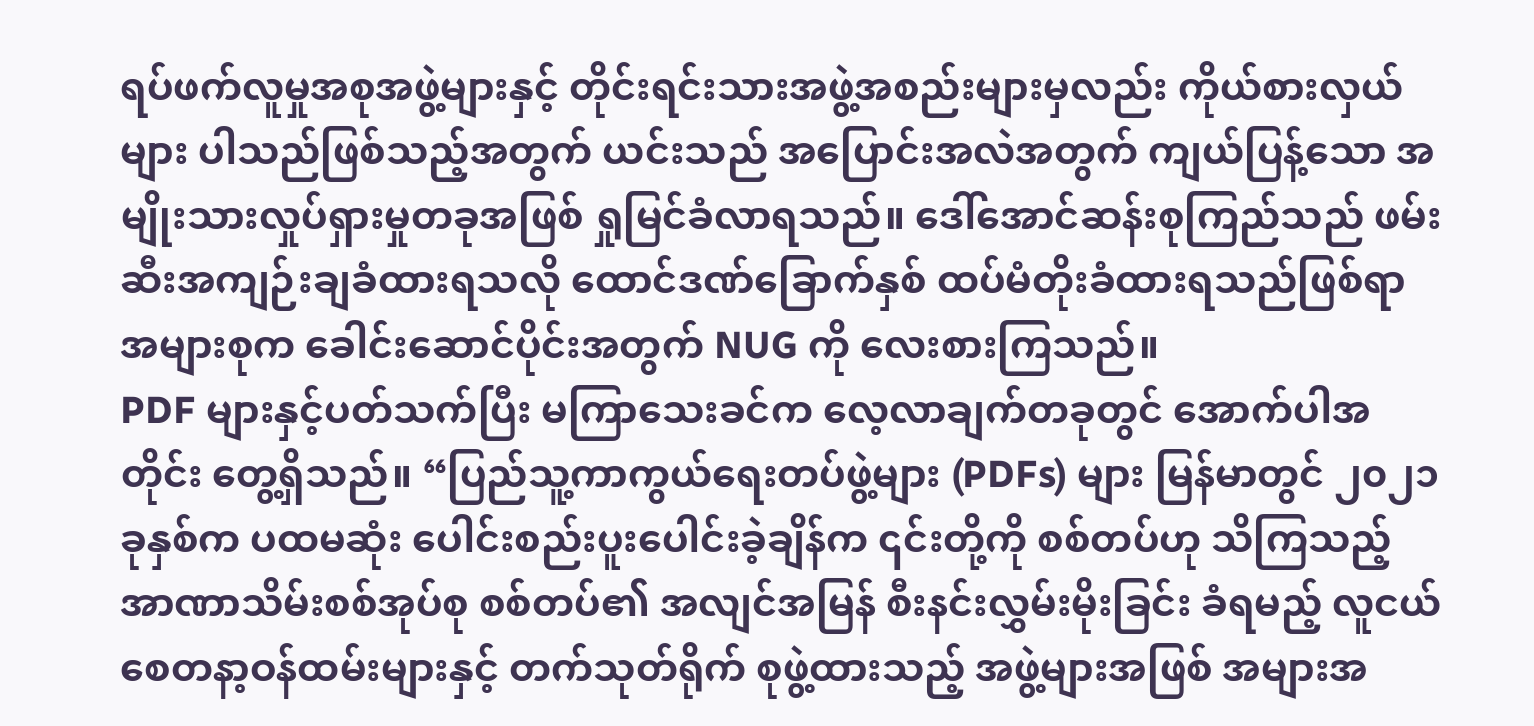ရပ်ဖက်လူမှုအစုအဖွဲ့များနှင့် တိုင်းရင်းသားအဖွဲ့အစည်းများမှလည်း ကိုယ်စားလှယ်များ ပါသည်ဖြစ်သည့်အတွက် ယင်းသည် အပြောင်းအလဲအတွက် ကျယ်ပြန့်သော အမျိုးသားလှုပ်ရှားမှုတခုအဖြစ် ရှုမြင်ခံလာရသည်။ ဒေါ်အောင်ဆန်းစုကြည်သည် ဖမ်းဆီးအကျဉ်းချခံထားရသလို ထောင်ဒဏ်ခြောက်နှစ် ထပ်မံတိုးခံထားရသည်ဖြစ်ရာ အများစုက ခေါင်းဆောင်ပိုင်းအတွက် NUG ကို လေးစားကြသည်။
PDF များနှင့်ပတ်သက်ပြီး မကြာသေးခင်က လေ့လာချက်တခုတွင် အောက်ပါအတိုင်း တွေ့ရှိသည်။ “ပြည်သူ့ကာကွယ်ရေးတပ်ဖွဲ့များ (PDFs) များ မြန်မာတွင် ၂၀၂၁ ခုနှစ်က ပထမဆုံး ပေါင်းစည်းပူးပေါင်းခဲ့ချိန်က ၎င်းတို့ကို စစ်တပ်ဟု သိကြသည့် အာဏာသိမ်းစစ်အုပ်စု စစ်တပ်၏ အလျင်အမြန် စီးနင်းလွှမ်းမိုးခြင်း ခံရမည့် လူငယ်စေတနာ့ဝန်ထမ်းများနှင့် တက်သုတ်ရိုက် စုဖွဲ့ထားသည့် အဖွဲ့များအဖြစ် အများအ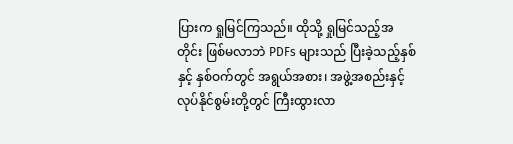ပြားက ရှုမြင်ကြသည်။ ထိုသို့ ရှုမြင်သည့်အတိုင်း ဖြစ်မလာဘဲ PDFs များသည် ပြီးခဲ့သည့်နှစ်နှင့် နှစ်ဝက်တွင် အရွယ်အစား၊ အဖွဲ့အစည်းနှင့် လုပ်နိုင်စွမ်းတို့တွင် ကြီးထွားလာ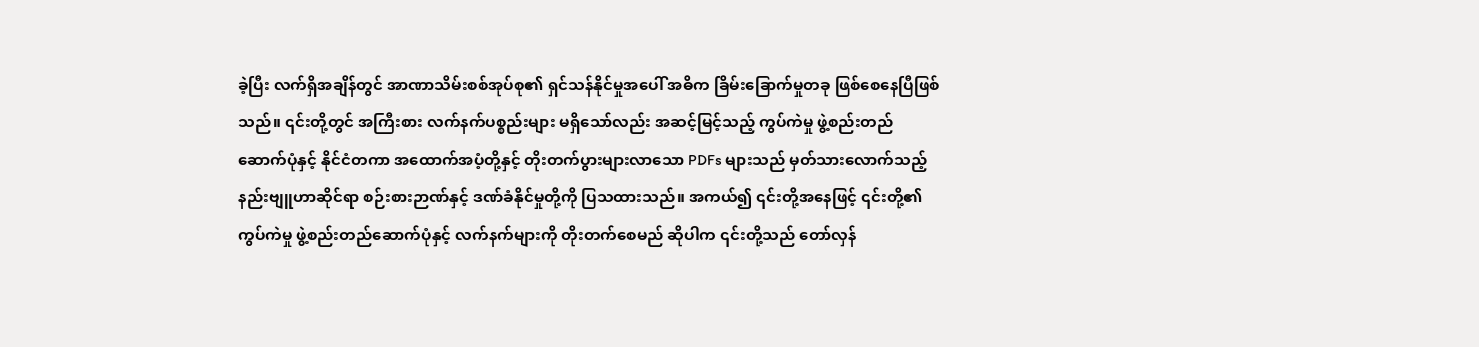ခဲ့ပြီး လက်ရှိအချိန်တွင် အာဏာသိမ်းစစ်အုပ်စု၏ ရှင်သန်နိုင်မှုအပေါ် အဓိက ခြိမ်းခြောက်မှုတခု ဖြစ်စေနေပြီဖြစ်သည်။ ၎င်းတို့တွင် အကြီးစား လက်နက်ပစ္စည်းများ မရှိသော်လည်း အဆင့်မြင့်သည့် ကွပ်ကဲမှု ဖွဲ့စည်းတည်ဆောက်ပုံနှင့် နိုင်ငံတကာ အထောက်အပံ့တို့နှင့် တိုးတက်ပွားများလာသော PDFs များသည် မှတ်သားလောက်သည့် နည်းဗျူဟာဆိုင်ရာ စဉ်းစားဉာဏ်နှင့် ဒဏ်ခံနိုင်မှုတို့ကို ပြသထားသည်။ အကယ်၍ ၎င်းတို့အနေဖြင့် ၎င်းတို့၏ ကွပ်ကဲမှု ဖွဲ့စည်းတည်ဆောက်ပုံနှင့် လက်နက်များကို တိုးတက်စေမည် ဆိုပါက ၎င်းတို့သည် တော်လှန်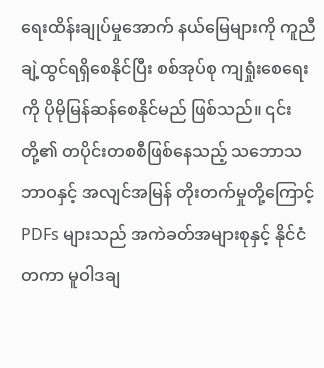ရေးထိန်းချုပ်မှုအောက် နယ်မြေများကို ကူညီချဲ့ထွင်ရရှိစေနိုင်ပြီး စစ်အုပ်စု ကျရှုံးစေရေးကို ပိုမိုမြန်ဆန်စေနိုင်မည် ဖြစ်သည်။ ၎င်းတို့၏ တပိုင်းတစစီဖြစ်နေသည့် သဘောသဘာဝနှင့် အလျင်အမြန် တိုးတက်မှုတို့ကြောင့် PDFs များသည် အကဲခတ်အများစုနှင့် နိုင်ငံတကာ မူဝါဒချ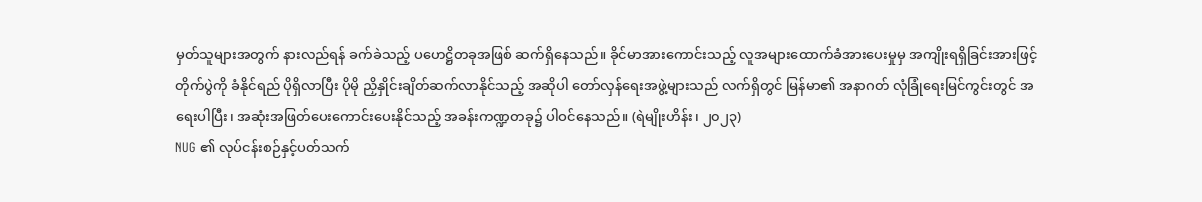မှတ်သူများအတွက် နားလည်ရန် ခက်ခဲသည့် ပဟေဋ္ဌိတခုအဖြစ် ဆက်ရှိနေသည်။ ခိုင်မာအားကောင်းသည့် လူအများထောက်ခံအားပေးမှုမှ အကျိုးရရှိခြင်းအားဖြင့် တိုက်ပွဲကို ခံနိုင်ရည် ပိုရှိလာပြီး ပိုမို ညှိနှိုင်းချိတ်ဆက်လာနိုင်သည့် အဆိုပါ တော်လှန်ရေးအဖွဲ့များသည် လက်ရှိတွင် မြန်မာ၏ အနာဂတ် လုံခြုံရေးမြင်ကွင်းတွင် အရေးပါပြီး၊ အဆုံးအဖြတ်ပေးကောင်းပေးနိုင်သည့် အခန်းကဏ္ဍတခု၌ ပါဝင်နေသည်။ (ရဲမျိုးဟိန်း၊ ၂၀၂၃)
NUG ၏ လုပ်ငန်းစဉ်နှင့်ပတ်သက်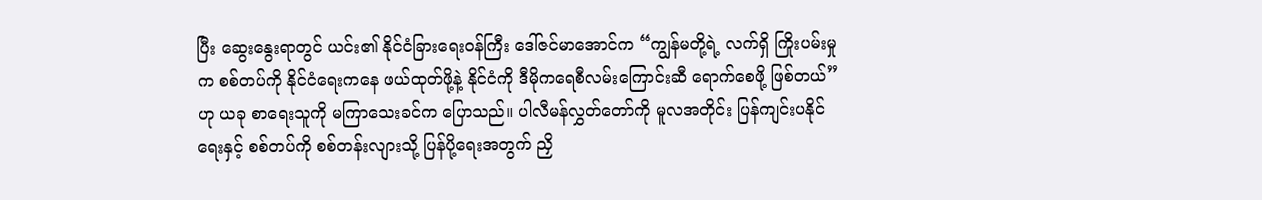ပြီး ဆွေးနွေးရာတွင် ယင်း၏ နိုင်ငံခြားရေးဝန်ကြီး ဒေါ်ဇင်မာအောင်က “ကျွန်မတို့ရဲ့ လက်ရှိ ကြိုးပမ်းမှုက စစ်တပ်ကို နိုင်ငံရေးကနေ ဖယ်ထုတ်ဖို့နဲ့ နိုင်ငံကို ဒီမိုကရေစီလမ်းကြောင်းဆီ ရောက်စေဖို့ ဖြစ်တယ်” ဟု ယခု စာရေးသူကို မကြာသေးခင်က ပြောသည်။ ပါလီမန်လွှတ်တော်ကို မူလအတိုင်း ပြန်ကျင်းပနိုင်ရေးနှင့် စစ်တပ်ကို စစ်တန်းလျားသို့ ပြန်ပို့ရေးအတွက် ညှိ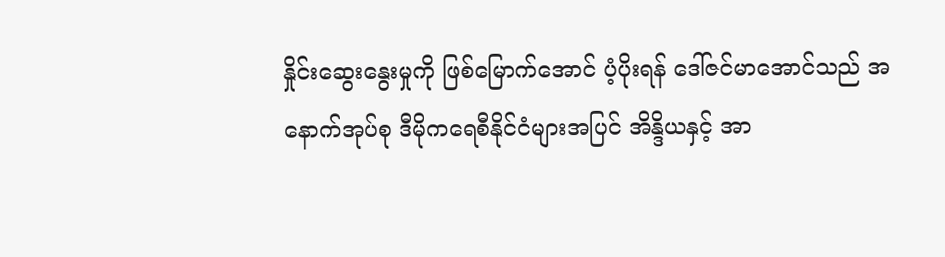နှိုင်းဆွေးနွေးမှုကို ဖြစ်မြောက်အောင် ပံ့ပိုးရန် ဒေါ်ဇင်မာအောင်သည် အနောက်အုပ်စု ဒီမိုကရေစီနိုင်ငံများအပြင် အိန္ဒိယနှင့် အာ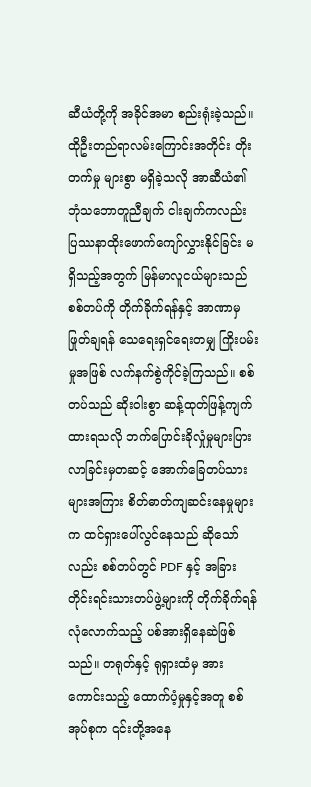ဆီယံတို့ကို အခိုင်အမာ စည်းရုံးခဲ့သည်။ ထိုဦးတည်ရာလမ်းကြောင်းအတိုင်း တိုးတက်မှု များစွာ မရှိခဲ့သလို အာဆီယံ၏ ဘုံသဘောတူညီချက် ငါးချက်ကလည်း ပြဿနာထိုးဖောက်ကျော်လွှားနိုင်ခြင်း မရှိသည့်အတွက် မြန်မာလူငယ်များသည် စစ်တပ်ကို တိုက်ခိုက်ရန်နှင့် အာဏာမှ ဖြုတ်ချရန် သေရေးရှင်ရေးတမျှ ကြိုးပမ်းမှုအဖြစ် လက်နက်စွဲကိုင်ခဲ့ကြသည်။ စစ်တပ်သည် ဆိုးဝါးစွာ ဆန့်ထုတ်ဖြန့်ကျက်ထားရသလို ဘက်ပြောင်းခိုလှုံမှုများပြားလာခြင်းမှတဆင့် အောက်ခြေတပ်သားများအကြား စိတ်ဓာတ်ကျဆင်းနေမှုများက ထင်ရှားပေါ်လွင်နေသည် ဆိုသော်လည်း စစ်တပ်တွင် PDF နှင့် အခြားတိုင်းရင်းသားတပ်ဖွဲ့များကို တိုက်ခိုက်ရန် လုံလောက်သည့် ပစ်အားရှိနေဆဲဖြစ်သည်။ တရုတ်နှင့် ရုရှားထံမှ အားကောင်းသည့် ထောက်ပံ့မှုနှင့်အတူ စစ်အုပ်စုက ၎င်းတို့အနေ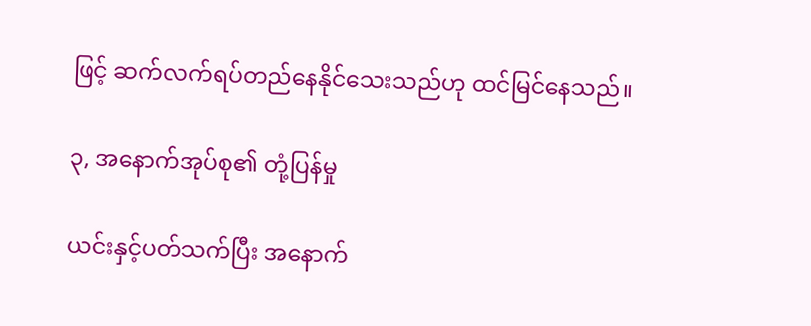ဖြင့် ဆက်လက်ရပ်တည်နေနိုင်သေးသည်ဟု ထင်မြင်နေသည်။

၃, အနောက်အုပ်စု၏ တုံ့ပြန်မှု

ယင်းနှင့်ပတ်သက်ပြီး အနောက်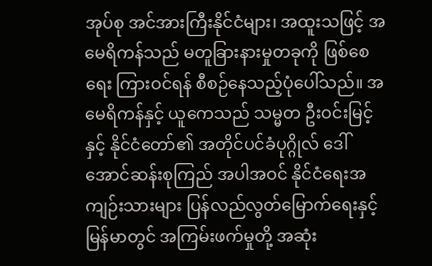အုပ်စု အင်အားကြီးနိုင်ငံများ၊ အထူးသဖြင့် အမေရိကန်သည် မတူခြားနားမှုတခုကို ဖြစ်စေရေး ကြားဝင်ရန် စီစဉ်နေသည့်ပုံပေါ်သည်။ အမေရိကန်နှင့် ယူကေသည် သမ္မတ ဦးဝင်းမြင့်နှင့် နိုင်ငံတော်၏ အတိုင်ပင်ခံပုဂ္ဂိုလ် ဒေါ်အောင်ဆန်းစုကြည် အပါအဝင် နိုင်ငံရေးအကျဉ်းသားများ ပြန်လည်လွတ်မြောက်ရေးနှင့် မြန်မာတွင် အကြမ်းဖက်မှုတို့ အဆုံး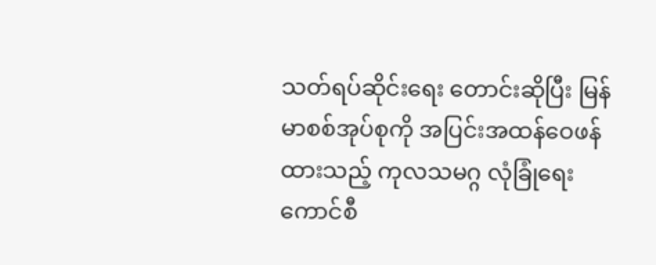သတ်ရပ်ဆိုင်းရေး တောင်းဆိုပြီး မြန်မာစစ်အုပ်စုကို အပြင်းအထန်ဝေဖန်ထားသည့် ကုလသမဂ္ဂ လုံခြုံရေးကောင်စီ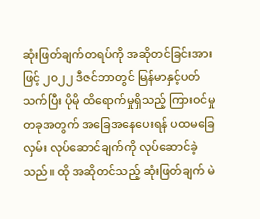ဆုံးဖြတ်ချက်တရပ်ကို အဆိုတင်ခြင်းအားဖြင့် ၂၀၂၂ ဒီဇင်ဘာတွင် မြန်မာနှင့်ပတ်သက်ပြီး ပိုမို ထိရောက်မှုရှိသည့် ကြားဝင်မှုတခုအတွက် အခြေအနေပေးရန် ပထမခြေလှမ်း လုပ်ဆောင်ချက်ကို လုပ်ဆောင်ခဲ့သည်။ ထို အဆိုတင်သည့် ဆုံးဖြတ်ချက် မဲ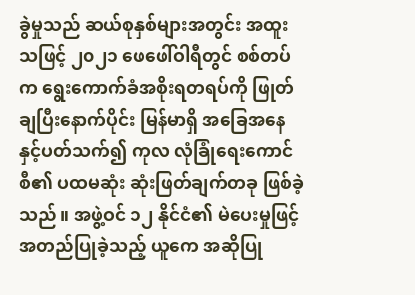ခွဲမှုသည် ဆယ်စုနှစ်များအတွင်း အထူးသဖြင့် ၂၀၂၁ ဖေဖေါ်ဝါရီတွင် စစ်တပ်က ရွေးကောက်ခံအစိုးရတရပ်ကို ဖြုတ်ချပြီးနောက်ပိုင်း မြန်မာရှိ အခြေအနေနှင့်ပတ်သက်၍ ကုလ လုံခြုံရေးကောင်စီ၏ ပထမဆုံး ဆုံးဖြတ်ချက်တခု ဖြစ်ခဲ့သည်။ အဖွဲ့ဝင် ၁၂ နိုင်ငံ၏ မဲပေးမှုဖြင့် အတည်ပြုခဲ့သည့် ယူကေ အဆိုပြု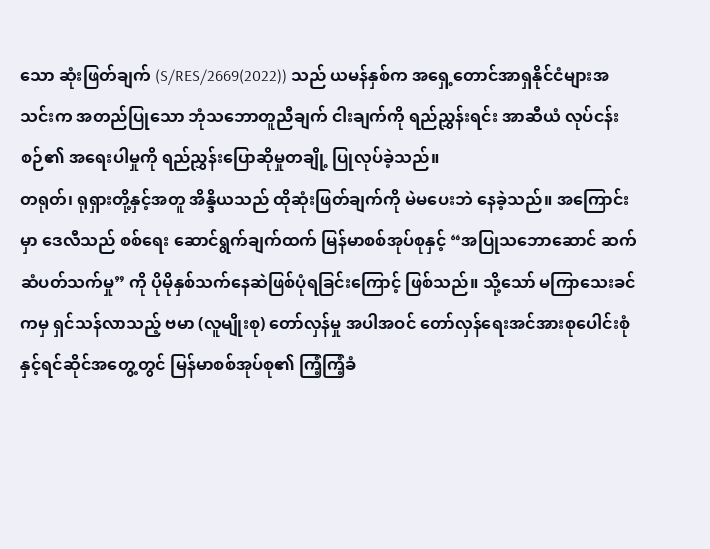သော ဆုံးဖြတ်ချက် (S/RES/2669(2022)) သည် ယမန်နှစ်က အရှေ့တောင်အာရှနိုင်ငံများအသင်းက အတည်ပြုသော ဘုံသဘောတူညီချက် ငါးချက်ကို ရည်ညွှန်းရင်း အာဆီယံ လုပ်ငန်းစဉ်၏ အရေးပါမှုကို ရည်ညွှန်းပြောဆိုမှုတချို့ ပြုလုပ်ခဲ့သည်။
တရုတ်၊ ရုရှားတို့နှင့်အတူ အိန္ဒိယသည် ထိုဆုံးဖြတ်ချက်ကို မဲမပေးဘဲ နေခဲ့သည်။ အကြောင်းမှာ ဒေလီသည် စစ်ရေး ဆောင်ရွက်ချက်ထက် မြန်မာစစ်အုပ်စုနှင့် “အပြုသဘောဆောင် ဆက်ဆံပတ်သက်မှု” ကို ပိုမိုနှစ်သက်နေဆဲဖြစ်ပုံရခြင်းကြောင့် ဖြစ်သည်။ သို့သော် မကြာသေးခင်ကမှ ရှင်သန်လာသည့် ဗမာ (လူမျိုးစု) တော်လှန်မှု အပါအဝင် တော်လှန်ရေးအင်အားစုပေါင်းစုံနှင့်ရင်ဆိုင်အတွေ့တွင် မြန်မာစစ်အုပ်စု၏ ကြံ့ကြံ့ခံ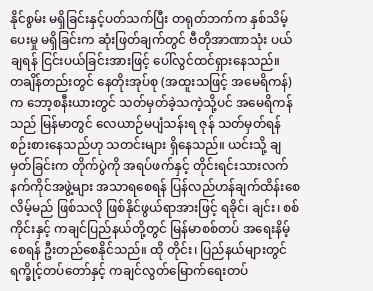နိုင်စွမ်း မရှိခြင်းနှင့်ပတ်သက်ပြီး တရုတ်ဘက်က နှစ်သိမ့်ပေးမှု မရှိခြင်းက ဆုံးဖြတ်ချက်တွင် ဗီတိုအာဏာသုံး ပယ်ချရန် ငြင်းပယ်ခြင်းအားဖြင့် ပေါ်လွင်ထင်ရှားနေသည်။
တချိန်တည်းတွင် နေတိုးအုပ်စု (အထူးသဖြင့် အမေရိကန်) က ဘော့စနီးယားတွင် သတ်မှတ်ခဲ့သကဲ့သို့ပင် အမေရိကန်သည် မြန်မာတွင် လေယာဉ်မပျံသန်းရ ဇုန် သတ်မှတ်ရန် စဉ်းစားနေသည်ဟု သတင်းများ ရှိနေသည်။ ယင်းသို့ ချမှတ်ခြင်းက တိုက်ပွဲကို အရပ်ဖက်နှင့် တိုင်းရင်းသားလက်နက်ကိုင်အဖွဲ့များ အသာရစေရန် ပြန်လည်ဟန်ချက်ထိန်းစေလိမ့်မည် ဖြစ်သလို ဖြစ်နိုင်ဖွယ်ရာအားဖြင့် ရခိုင်၊ ချင်း၊ စစ်ကိုင်းနှင့် ကချင်ပြည်နယ်တို့တွင် မြန်မာစစ်တပ် အရေးနိမ့်စေရန် ဦးတည်စေနိုင်သည်။ ထို တိုင်း၊ ပြည်နယ်များတွင် ရက္ခိုင့်တပ်တော်နှင့် ကချင်လွတ်မြောက်ရေးတပ်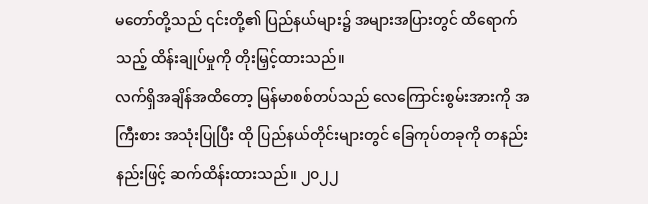မတော်တို့သည် ၎င်းတို့၏ ပြည်နယ်များ၌ အများအပြားတွင် ထိရောက်သည့် ထိန်းချုပ်မှုကို တိုးမြှင့်ထားသည်။
လက်ရှိအချိန်အထိတော့ မြန်မာစစ်တပ်သည် လေကြောင်းစွမ်းအားကို အကြီးစား အသုံးပြုပြီး ထို ပြည်နယ်တိုင်းများတွင် ခြေကုပ်တခုကို တနည်းနည်းဖြင့် ဆက်ထိန်းထားသည်။ ၂၀၂၂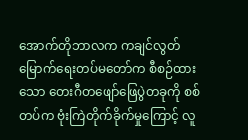အောက်တိုဘာလက ကချင်လွတ်မြောက်ရေးတပ်မတော်က စီစဉ်ထားသော တေးဂီတဖျော်ဖြေပွဲတခုကို စစ်တပ်က ဗုံးကြဲတိုက်ခိုက်မှုကြောင့် လူ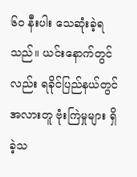၆၀ နီးပါး သေဆုံးခဲ့ရသည်။ ယင်းနောက်တွင်လည်း ရခိုင်ပြည်နယ်တွင် အလားတူ ဗုံးကြဲမှုများ ရှိခဲ့သ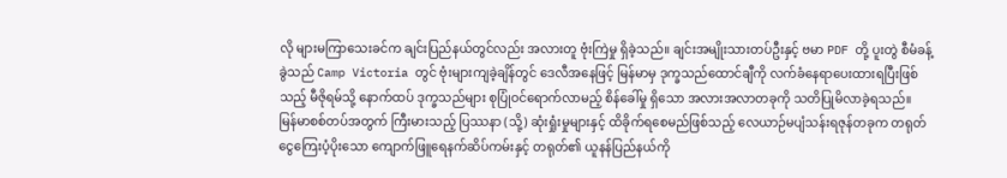လို များမကြာသေးခင်က ချင်းပြည်နယ်တွင်လည်း အလားတူ ဗုံးကြဲမှု ရှိခဲ့သည်။ ချင်းအမျိုးသားတပ်ဦးနှင့် ဗမာ PDF တို့ ပူးတွဲ စီမံခန့်ခွဲသည် Camp Victoria တွင် ဗုံးများကျခဲ့ချိန်တွင် ဒေလီအနေဖြင့် မြန်မာမှ ဒုက္ခသည်ထောင်ချီကို လက်ခံနေရာပေးထားရပြီးဖြစ်သည့် မီဇိုရမ်သို့ နောက်ထပ် ဒုက္ခသည်များ စုပြုံဝင်ရောက်လာမည့် စိန်ခေါ်မှု ရှိသော အလားအလာတခုကို သတိပြုမိလာခဲ့ရသည်။
မြန်မာစစ်တပ်အတွက် ကြီးမားသည့် ပြဿနာ (သို့) ဆုံးရှုံးမှုများနှင့် ထိခိုက်ရစေမည်ဖြစ်သည့် လေယာဉ်မပျံသန်းရဇုန်တခုက တရုတ် ငွေကြေးပံ့ပိုးသော ကျောက်ဖြူရေနက်ဆိပ်ကမ်းနှင့် တရုတ်၏ ယူနန်ပြည်နယ်ကို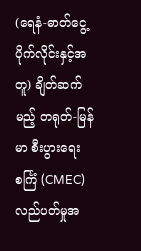(ရေနံ-ဓာတ်ငွေ့ ပိုက်လိုင်းနှင့်အတူ) ချိတ်ဆက်မည့် တရုတ်-မြန်မာ စီးပွားရေးစင်္ကြံ (CMEC) လည်ပတ်မှုအ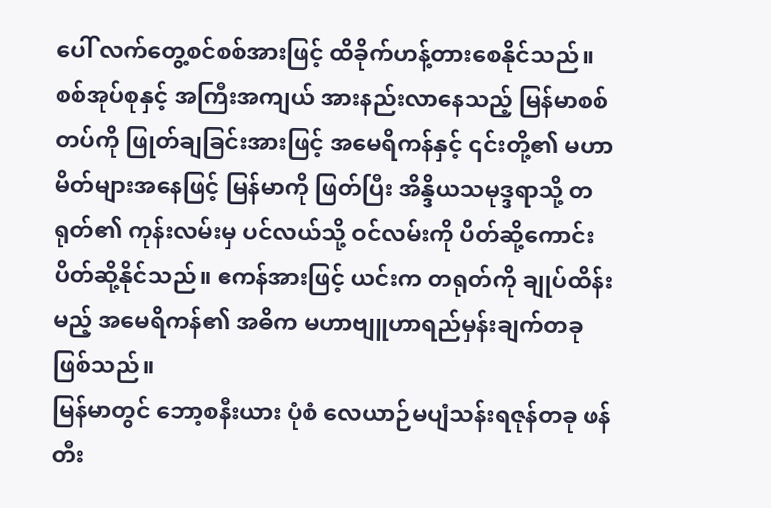ပေါ် လက်တွေ့စင်စစ်အားဖြင့် ထိခိုက်ဟန့်တားစေနိုင်သည်။ စစ်အုပ်စုနှင့် အကြီးအကျယ် အားနည်းလာနေသည့် မြန်မာစစ်တပ်ကို ဖြုတ်ချခြင်းအားဖြင့် အမေရိကန်နှင့် ၎င်းတို့၏ မဟာမိတ်များအနေဖြင့် မြန်မာကို ဖြတ်ပြီး အိန္ဒိယသမုဒ္ဒရာသို့ တရုတ်၏ ကုန်းလမ်းမှ ပင်လယ်သို့ ဝင်လမ်းကို ပိတ်ဆို့ကောင်း ပိတ်ဆို့နိုင်သည်။ ဧကန်အားဖြင့် ယင်းက တရုတ်ကို ချုပ်ထိန်းမည့် အမေရိကန်၏ အဓိက မဟာဗျူဟာရည်မှန်းချက်တခုဖြစ်သည်။
မြန်မာတွင် ဘော့စနီးယား ပုံစံ လေယာဉ်မပျံသန်းရဇုန်တခု ဖန်တီး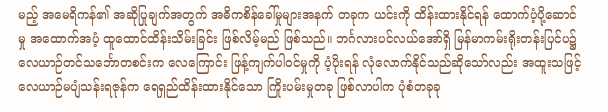မည့် အမေရိကန်၏ အဆိုပြုချက်အတွက် အဓိကစိန်ခေါ်မှုများအနက် တခုက ယင်းကို ထိန်းထားနိုင်ရန် ထောက်ပံ့ပို့ဆောင်မှု အထောက်အပံ့ ထူထောင်ထိန်းသိမ်းခြင်း ဖြစ်လိမ့်မည် ဖြစ်သည်။ ဘင်္ဂလားပင်လယ်အော်ရှိ မြန်မာကမ်းရိုးတန်းပြင်ပ၌ လေယာဉ်တင်သင်္ဘောတစင်းက လေကြောင်း ဖြန့်ကျက်ပါဝင်မှုကို ပံ့ပိုးရန် လုံလောက်နိုင်သည်ဆိုသော်လည်း အထူးသဖြင့် လေယာဉ်မပျံသန်းရဇုန်က ရေရှည်ထိန်းထားနိုင်သော ကြိုးပမ်းမှုတခု ဖြစ်လာပါက ပုံစံတခုခု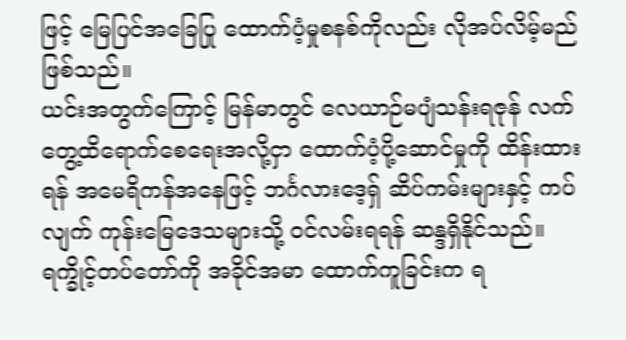ဖြင့် မြေပြင်အခြေပြု ထောက်ပံ့မှုစနစ်ကိုလည်း လိုအပ်လိမ့်မည်ဖြစ်သည်။
ယင်းအတွက်ကြောင့် မြန်မာတွင် လေယာဉ်မပျံသန်းရဇုန် လက်တွေ့ထိရောက်စေရေးအလို့ငှာ ထောက်ပံ့ပို့ဆောင်မှုကို ထိန်းထားရန် အမေရိကန်အနေဖြင့် ဘင်္ဂလားဒေ့ရှ် ဆိပ်ကမ်းများနှင့် ကပ်လျက် ကုန်းမြေဒေသများသို့ ဝင်လမ်းရရန် ဆန္ဒရှိနိုင်သည်။ ရက္ခိုင့်တပ်တော်ကို အခိုင်အမာ ထောက်ကူခြင်းက ရ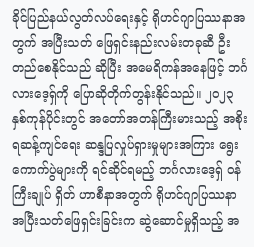ခိုင်ပြည်နယ်လွတ်လပ်ရေးနှင့် ရိုဟင်ဂျာပြဿနာအတွက် အပြီးသတ် ဖြေရှင်းနည်းလမ်းတခုဆီ ဦးတည်စေနိုင်သည် ဆိုပြီး အမေရိကန်အနေဖြင့် ဘင်္ဂလားဒေ့ရှ်ကို ပြောဆိုတိုက်တွန်းနိုင်သည်။ ၂၀၂၃ နှစ်ကုန်ပိုင်းတွင် အတော်အတန်ကြီးမားသည့် အစိုးရဆန့်ကျင်ရေး ဆန္ဒပြလှုပ်ရှားမှုများအကြား ရွေးကောက်ပွဲများကို ရင်ဆိုင်ရမည့် ဘင်္ဂလားဒေ့ရှ် ဝန်ကြီးချုပ် ရှိတ် ဟာစီနာအတွက် ရိုဟင်ဂျာပြဿနာ အပြီးသတ်ဖြေရှင်းခြင်းက ဆွဲဆောင်မှုရှိသည့် အ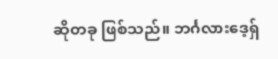ဆိုတခု ဖြစ်သည်။ ဘင်္ဂလားဒေ့ရှ်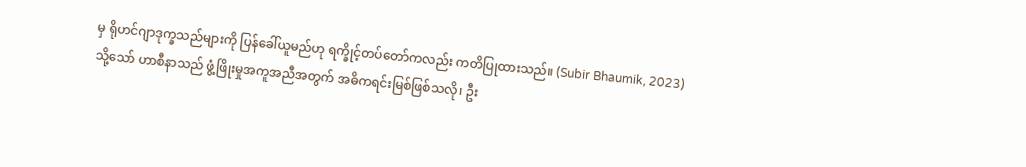မှ ရိုဟင်ဂျာဒုက္ခသည်များကို ပြန်ခေါ်ယူမည်ဟု ရက္ခိုင့်တပ်တော်ကလည်း ကတိပြုထားသည်။ (Subir Bhaumik, 2023)
သို့သော် ဟာစီနာသည် ဖွံ့ဖြိုးမှုအကူအညီအတွက် အဓိကရင်းမြစ်ဖြစ်သလို၊ ဦး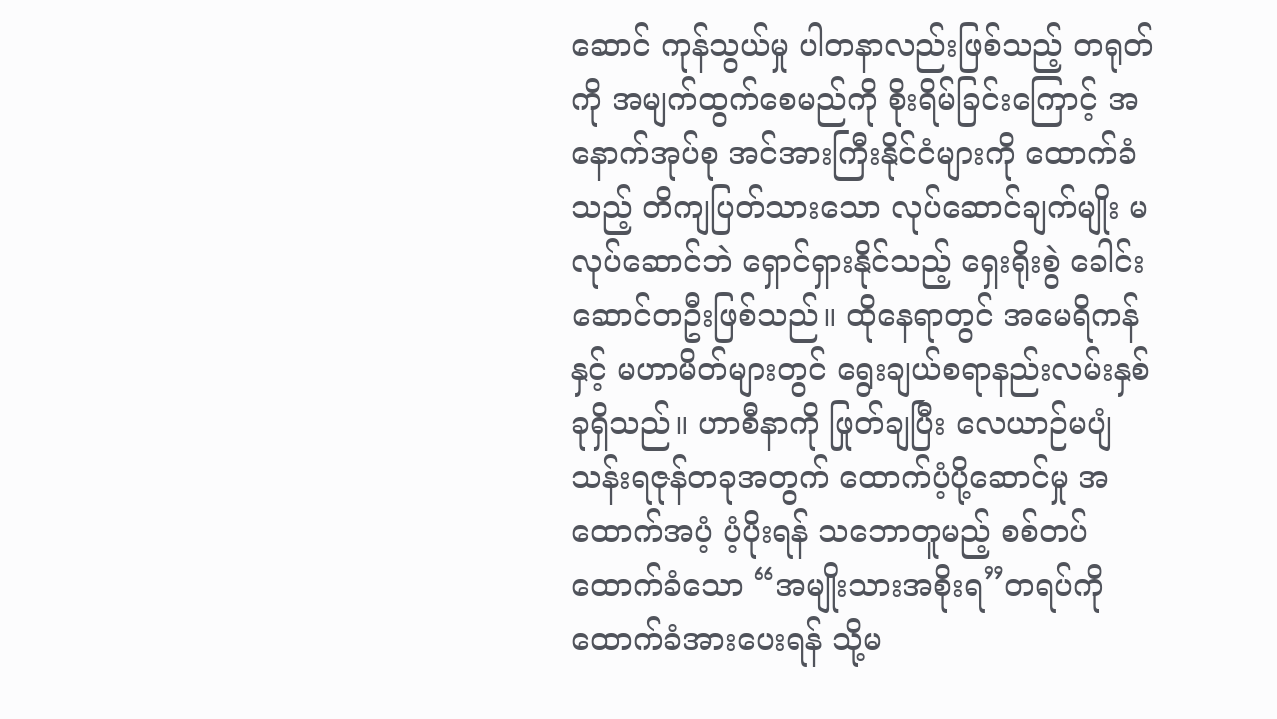ဆောင် ကုန်သွယ်မှု ပါတနာလည်းဖြစ်သည့် တရုတ်ကို အမျက်ထွက်စေမည်ကို စိုးရိမ်ခြင်းကြောင့် အနောက်အုပ်စု အင်အားကြီးနိုင်ငံများကို ထောက်ခံသည့် တိကျပြတ်သားသော လုပ်ဆောင်ချက်မျိုး မလုပ်ဆောင်ဘဲ ရှောင်ရှားနိုင်သည့် ရှေးရိုးစွဲ ခေါင်းဆောင်တဦးဖြစ်သည်။ ထိုနေရာတွင် အမေရိကန်နှင့် မဟာမိတ်များတွင် ရွေးချယ်စရာနည်းလမ်းနှစ်ခုရှိသည်။ ဟာစီနာကို ဖြုတ်ချပြီး လေယာဉ်မပျံသန်းရဇုန်တခုအတွက် ထောက်ပံ့ပို့ဆောင်မှု အထောက်အပံ့ ပံ့ပိုးရန် သဘောတူမည့် စစ်တပ် ထောက်ခံသော “အမျိုးသားအစိုးရ”တရပ်ကို ထောက်ခံအားပေးရန် သို့မ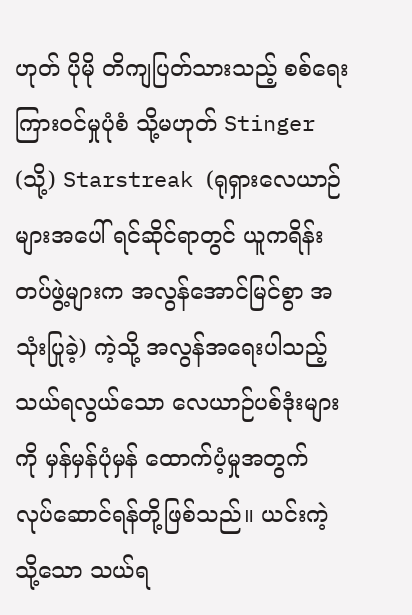ဟုတ် ပိုမို တိကျပြတ်သားသည့် စစ်ရေး ကြားဝင်မှုပုံစံ သို့မဟုတ် Stinger (သို့) Starstreak (ရုရှားလေယာဉ်များအပေါ် ရင်ဆိုင်ရာတွင် ယူကရိန်းတပ်ဖွဲ့များက အလွန်အောင်မြင်စွာ အသုံးပြုခဲ့) ကဲ့သို့ အလွန်အရေးပါသည့် သယ်ရလွယ်သော လေယာဉ်ပစ်ဒုံးများကို မှန်မှန်ပုံမှန် ထောက်ပံ့မှုအတွက် လုပ်ဆောင်ရန်တို့ဖြစ်သည်။ ယင်းကဲ့သို့သော သယ်ရ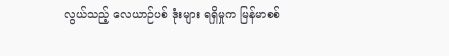လွယ်သည့် လေယာဉ်ပစ် ဒုံးများ ရရှိမှုက မြန်မာစစ်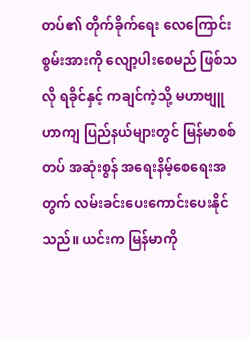တပ်၏ တိုက်ခိုက်ရေး လေကြောင်းစွမ်းအားကို လျော့ပါးစေမည် ဖြစ်သလို ရခိုင်နှင့် ကချင်ကဲ့သို့ မဟာဗျူဟာကျ ပြည်နယ်များတွင် မြန်မာစစ်တပ် အဆုံးစွန် အရေးနိမ့်စေရေးအတွက် လမ်းခင်းပေးကောင်းပေးနိုင်သည်။ ယင်းက မြန်မာကို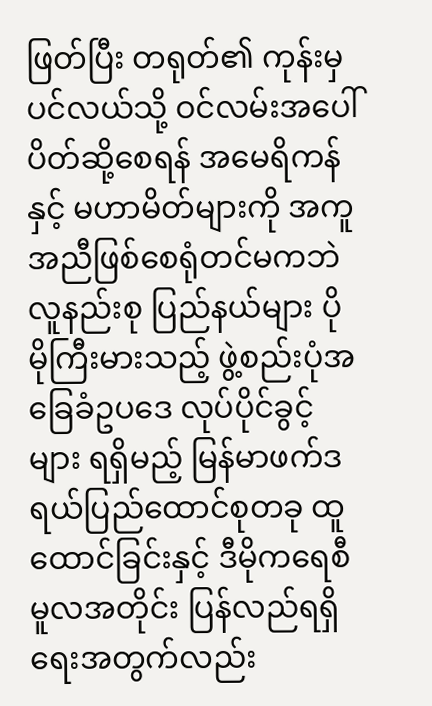ဖြတ်ပြီး တရုတ်၏ ကုန်းမှ ပင်လယ်သို့ ဝင်လမ်းအပေါ် ပိတ်ဆို့စေရန် အမေရိကန်နှင့် မဟာမိတ်များကို အကူအညီဖြစ်စေရုံတင်မကဘဲ လူနည်းစု ပြည်နယ်များ ပိုမိုကြီးမားသည့် ဖွဲ့စည်းပုံအခြေခံဥပဒေ လုပ်ပိုင်ခွင့်များ ရရှိမည့် မြန်မာဖက်ဒရယ်ပြည်ထောင်စုတခု ထူထောင်ခြင်းနှင့် ဒီမိုကရေစီမူလအတိုင်း ပြန်လည်ရရှိရေးအတွက်လည်း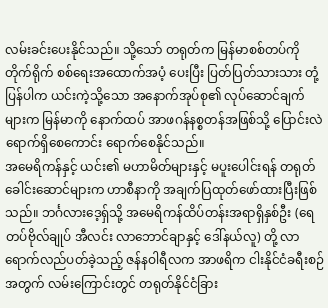လမ်းခင်းပေးနိုင်သည်။ သို့သော် တရုတ်က မြန်မာစစ်တပ်ကို တိုက်ရိုက် စစ်ရေးအထောက်အပံ့ ပေးပြီး ပြတ်ပြတ်သားသား တုံ့ပြန်ပါက ယင်းကဲ့သို့သော အနောက်အုပ်စု၏ လုပ်ဆောင်ချက်များက မြန်မာကို နောက်ထပ် အာဖဂန်နစ္စတန်အဖြစ်သို့ ပြောင်းလဲရောက်ရှိစေကောင်း ရောက်စေနိုင်သည်။
အမေရိကန်နှင့် ယင်း၏ မဟာမိတ်များနှင့် မပူးပေါင်းရန် တရုတ်ခေါင်းဆောင်များက ဟာစီနာကို အချက်ပြထုတ်ဖော်ထားပြီးဖြစ်သည်။ ဘင်္ဂလားဒေ့ရှ်သို့ အမေရိကန်ထိပ်တန်းအရာရှိနှစ်ဦး (ရေတပ်ဗိုလ်ချုပ် အီလင်း လာဘောင်ချာနှင့် ဒေါ်နယ်လူ) တို့ လာရောက်လည်ပတ်ခဲ့သည့် ဇန်နဝါရီလက အာဖရိက ငါးနိုင်ငံခရီးစဉ်အတွက် လမ်းကြောင်းတွင် တရုတ်နိုင်ငံခြား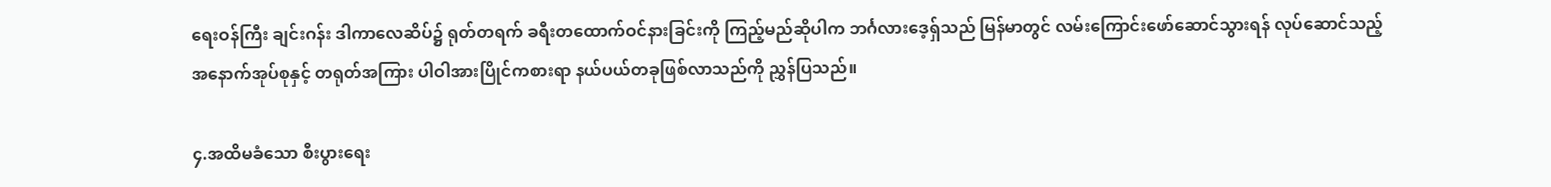ရေးဝန်ကြီး ချင်းဂန်း ဒါကာလေဆိပ်၌ ရုတ်တရက် ခရီးတထောက်ဝင်နားခြင်းကို ကြည့်မည်ဆိုပါက ဘင်္ဂလားဒေ့ရှ်သည် မြန်မာတွင် လမ်းကြောင်းဖော်ဆောင်သွားရန် လုပ်ဆောင်သည့် အနောက်အုပ်စုနှင့် တရုတ်အကြား ပါဝါအားပြိုင်ကစားရာ နယ်ပယ်တခုဖြစ်လာသည်ကို ညွှန်ပြသည်။

၄.အထိမခံသော စီးပွားရေး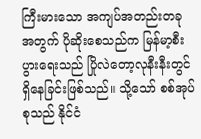ကြီးမားသော အကျပ်အတည်းတခုအတွက် ပိုဆိုးစေသည်က မြန်မာ့စီးပွားရေးသည် ပြိုလဲတော့လုနီးနီးတွင် ရှိနေခြင်းဖြစ်သည်။ သို့သော် စစ်အုပ်စုသည် နိုင်ငံ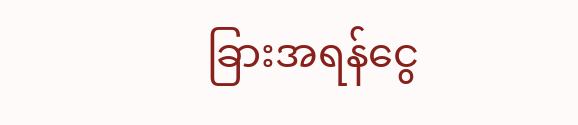ခြားအရန်ငွေ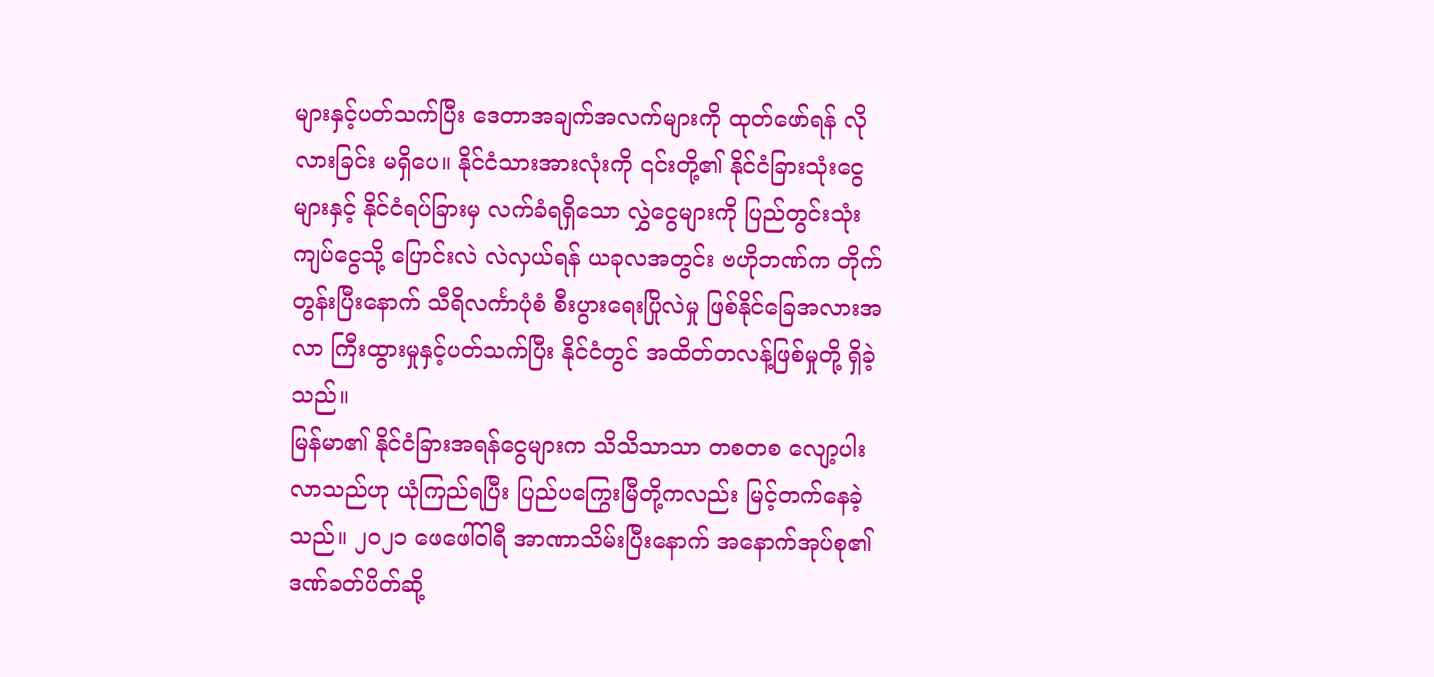များနှင့်ပတ်သက်ပြီး ဒေတာအချက်အလက်များကို ထုတ်ဖော်ရန် လိုလားခြင်း မရှိပေ။ နိုင်ငံသားအားလုံးကို ၎င်းတို့၏ နိုင်ငံခြားသုံးငွေများနှင့် နိုင်ငံရပ်ခြားမှ လက်ခံရရှိသော လွှဲငွေများကို ပြည်တွင်းသုံးကျပ်ငွေသို့ ပြောင်းလဲ လဲလှယ်ရန် ယခုလအတွင်း ဗဟိုဘဏ်က တိုက်တွန်းပြီးနောက် သီရိလင်္ကာပုံစံ စီးပွားရေးပြိုလဲမှု ဖြစ်နိုင်ခြေအလားအလာ ကြီးထွားမှုနှင့်ပတ်သက်ပြီး နိုင်ငံတွင် အထိတ်တလန့်ဖြစ်မှုတို့ ရှိခဲ့သည်။
မြန်မာ၏ နိုင်ငံခြားအရန်ငွေများက သိသိသာသာ တစတစ လျော့ပါးလာသည်ဟု ယုံကြည်ရပြီး ပြည်ပကြွေးမြီတို့ကလည်း မြင့်တက်နေခဲ့သည်။ ၂၀၂၁ ဖေဖေါ်ဝါရီ အာဏာသိမ်းပြီးနောက် အနောက်အုပ်စု၏ ဒဏ်ခတ်ပိတ်ဆို့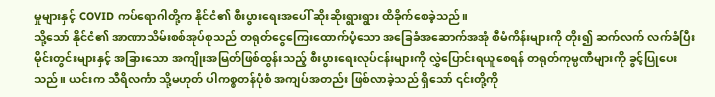မှုများနှင့် COVID ကပ်ရောဂါတို့က နိုင်ငံ၏ စီးပွားရေးအပေါ် ဆိုးဆိုးရွားရွား ထိခိုက်စေခဲ့သည်။
သို့သော် နိုင်ငံ၏ အာဏာသိမ်းစစ်အုပ်စုသည် တရုတ်ငွေကြေးထောက်ပံ့‌သော အခြေခံအဆောက်အအုံ စီမံကိန်းများကို တိုး၍ ဆက်လက် လက်ခံပြီး မိုင်းတွင်းများနှင့် အခြားသော အကျိုးအမြတ်ဖြစ်ထွန်းသည့် စီးပွားရေးလုပ်ငန်းများကို လွှဲပြောင်းရယူစေရန် တရုတ်ကုမ္ပဏီများကို ခွင့်ပြုပေးသည်။ ယင်းက သီရိလင်္ကာ သို့မဟုတ် ပါကစ္စတန်ပုံစံ အကျပ်အတည်း ဖြစ်လာခဲ့သည် ရှိသော် ၎င်းတို့ကို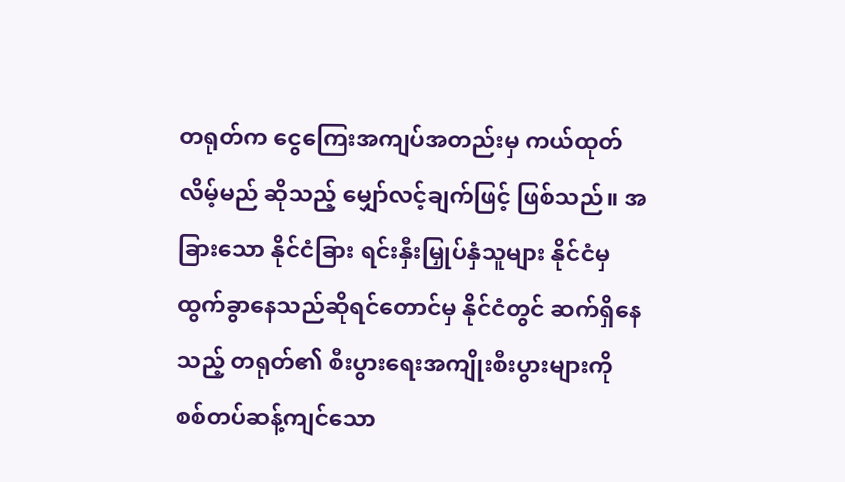တရုတ်က ငွေကြေးအကျပ်အတည်းမှ ကယ်ထုတ်လိမ့်မည် ဆိုသည့် မျှော်လင့်ချက်ဖြင့် ဖြစ်သည်။ အခြားသော နိုင်ငံခြား ရင်းနှီးမြှုပ်နှံသူများ နိုင်ငံမှ ထွက်ခွာနေသည်ဆိုရင်တောင်မှ နိုင်ငံတွင် ဆက်ရှိနေသည့် တရုတ်၏ စီးပွားရေးအကျိုးစီးပွားများကို စစ်တပ်ဆန့်ကျင်သော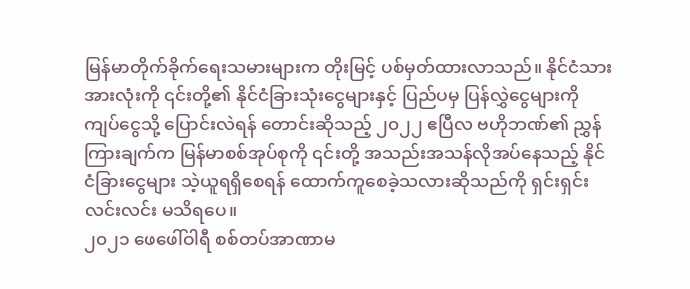မြန်မာတိုက်ခိုက်ရေးသမားများက တိုးမြင့် ပစ်မှတ်ထားလာသည်။ နိုင်ငံသားအားလုံးကို ၎င်းတို့၏ နိုင်ငံခြားသုံးငွေများနှင့် ပြည်ပမှ ပြန်လွှဲငွေများကို ကျပ်ငွေသို့ ပြောင်းလဲရန် တောင်းဆိုသည့် ၂၀၂၂ ဧပြီလ ဗဟိုဘဏ်၏ ညွှန်ကြားချက်က မြန်မာစစ်အုပ်စုကို ၎င်းတို့ အသည်းအသန်လိုအပ်နေသည့် နိုင်ငံခြားငွေများ သဲ့ယူရရှိစေရန် ထောက်ကူစေခဲ့သလားဆိုသည်ကို ရှင်းရှင်းလင်းလင်း မသိရပေ။
၂၀၂၁ ဖေဖေါ်ဝါရီ စစ်တပ်အာဏာမ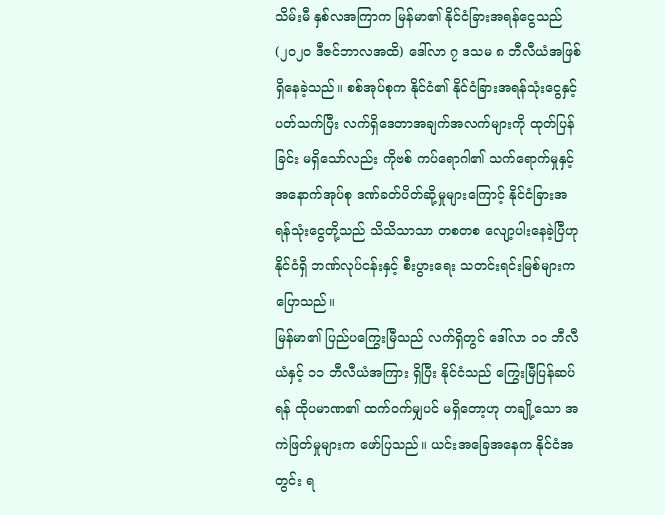သိမ်းမီ နှစ်လအကြာက မြန်မာ၏ နိုင်ငံခြားအရန်ငွေသည် (၂၀၂၀ ဒီဇင်ဘာလအထိ) ဒေါ်လာ ၇ ဒသမ ၈ ဘီလီယံအဖြစ် ရှိနေခဲ့သည်။ စစ်အုပ်စုက နိုင်ငံ၏ နိုင်ငံခြားအရန်သုံးငွေနှင့်ပတ်သက်ပြီး လက်ရှိဒေတာအချက်အလက်များကို ထုတ်ပြန်ခြင်း မရှိသော်လည်း ကိုဗစ် ကပ်ရောဂါ၏ သက်ရောက်မှုနှင့် အနောက်အုပ်စု ဒဏ်ခတ်ပိတ်ဆို့မှုများကြောင့် နိုင်ငံခြားအရန်သုံးငွေတို့သည် သိသိသာသာ တစတစ လျော့ပါးနေခဲ့ပြီဟု နိုင်ငံရှိ ဘဏ်လုပ်ငန်းနှင့် စီးပွားရေး သတင်းရင်းမြစ်များက ပြောသည်။
မြန်မာ၏ ပြည်ပကြွေးမြီသည် လက်ရှိတွင် ဒေါ်လာ ၁၀ ဘီလီယံနှင့် ၁၁ ဘီလီယံအကြား ရှိပြီး နိုင်ငံသည် ကြွေးမြီပြန်ဆပ်ရန် ထိုပမာဏ၏ ထက်ဝက်မျှပင် မရှိတော့ဟု တချို့သော အကဲဖြတ်မှုများက ဖော်ပြသည်။ ယင်းအခြေအနေက နိုင်ငံအတွင်း ရ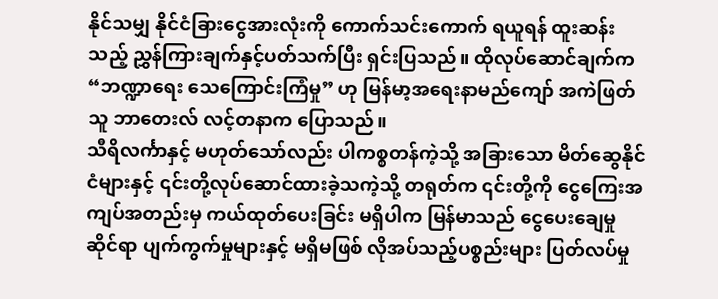နိုင်သမျှ နိုင်ငံခြားငွေအားလုံးကို ကောက်သင်းကောက် ရယူရန် ထူးဆန်းသည့် ညွှန်ကြားချက်နှင့်ပတ်သက်ပြီး ရှင်းပြသည်။ ထိုလုပ်ဆောင်ချက်က “ဘဏ္ဍာရေး သေကြောင်းကြံမှု” ဟု မြန်မာ့အရေးနာမည်ကျော် အကဲဖြတ်သူ ဘာတေးလ် လင့်တနာက ပြောသည်။
သီရိလင်္ကာနှင့် မဟုတ်သော်လည်း ပါကစ္စတန်ကဲ့သို့ အခြား‌သော မိတ်ဆွေနိုင်ငံများနှင့် ၎င်းတို့လုပ်ဆောင်ထားခဲ့သကဲ့သို့ တရုတ်က ၎င်းတို့ကို ငွေကြေးအကျပ်အတည်းမှ ကယ်ထုတ်ပေးခြင်း မရှိပါက မြန်မာသည် ငွေပေးချေမှု ဆိုင်ရာ ပျက်ကွက်မှုများနှင့် မရှိမဖြစ် လိုအပ်သည့်ပစ္စည်းများ ပြတ်လပ်မှု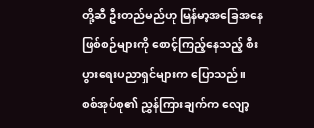တို့ဆီ ဦးတည်မည်ဟု မြန်မာ့အခြေအနေဖြစ်စဉ်များကို စောင့်ကြည့်နေသည့် စီးပွားရေးပညာရှင်များက ပြောသည်။
စစ်အုပ်စု၏ ညွှန်ကြားချက်က လျော့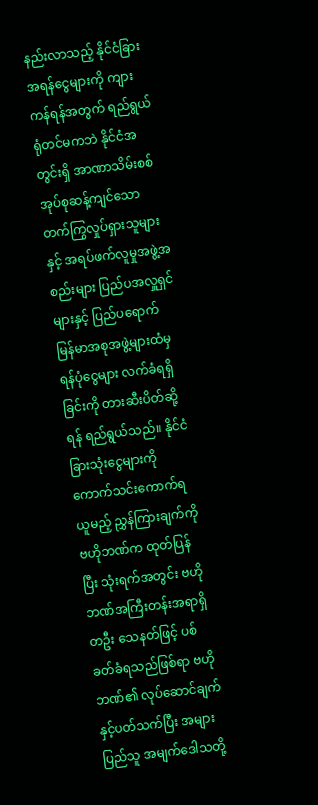နည်းလာသည့် နိုင်ငံခြားအရန်ငွေများကို ကျားကန်ရန်အတွက် ရည်ရွယ်ရုံတင်မကဘဲ နိုင်ငံအတွင်းရှိ အာဏာသိမ်းစစ်အုပ်စုဆန့်ကျင်သော တက်ကြွလှုပ်ရှားသူများနှင့် အရပ်ဖက်လူမှုအဖွဲ့အစည်းများ ပြည်ပအလှူရှင်များနှင့် ပြည်ပရောက် မြန်မာအစုအဖွဲ့များထံမှ ရန်ပုံငွေများ လက်ခံရရှိခြင်းကို တားဆီးပိတ်ဆို့ရန် ရည်ရွယ်သည်။ နိုင်ငံခြားသုံးငွေများကို ကောက်သင်းကောက်ရယူမည့် ညွှန်ကြားချက်ကို ဗဟိုဘဏ်က ထုတ်ပြန်ပြီး သုံးရက်အတွင်း ဗဟိုဘဏ်အကြီးတန်းအရာရှိတဦး သေနတ်ဖြင့် ပစ်ခတ်ခံရသည်ဖြစ်ရာ ဗဟိုဘဏ်၏ လုပ်ဆောင်ချက်နှင့်ပတ်သက်ပြီး အများပြည်သူ အမျက်ဒေါသတို့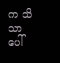က သိသာပေါ်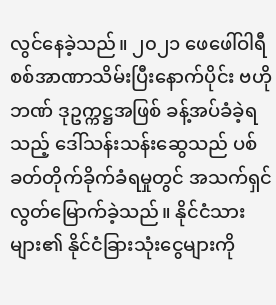လွင်နေခဲ့သည်။ ၂၀၂၁ ဖေဖေါ်ဝါရီ စစ်အာဏာသိမ်းပြီးနောက်ပိုင်း ဗဟိုဘဏ် ဒုဥက္ကဋ္ဌအဖြစ် ခန့်အပ်ခံခဲ့ရသည့် ဒေါ်သန်းသန်းဆွေသည် ပစ်ခတ်တိုက်ခိုက်ခံရမှုတွင် အသက်ရှင်လွတ်မြောက်ခဲ့သည်။ နိုင်ငံသားများ၏ နိုင်ငံခြားသုံးငွေများကို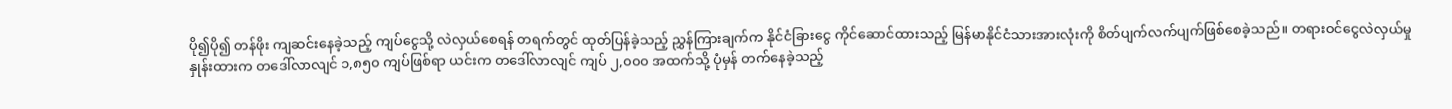ပို၍ပို၍ တန်ဖိုး ကျဆင်းနေခဲ့သည့် ကျပ်ငွေသို့ လဲလှယ်စေရန် တရက်တွင် ထုတ်ပြန်ခဲ့သည့် ညွှန်ကြားချက်က နိုင်ငံခြားငွေ ကိုင်ဆောင်ထားသည့် မြန်မာနိုင်ငံသားအားလုံးကို စိတ်ပျက်လက်ပျက်ဖြစ်စေခဲ့သည်။ တရားဝင်ငွေလဲလှယ်မှုနှုန်းထားက တဒေါ်လာလျင် ၁,၈၅၀ ကျပ်ဖြစ်ရာ ယင်းက တဒေါ်လာလျင် ကျပ် ၂,၀၀၀ အထက်သို့ ပုံမှန် တက်နေခဲ့သည့်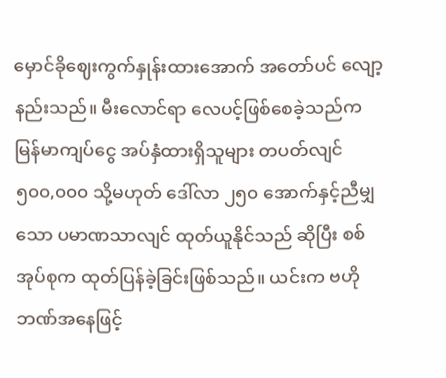မှောင်ခိုဈေးကွက်နှုန်းထားအောက် အတော်ပင် လျော့နည်းသည်။ မီးလောင်ရာ လေပင့်ဖြစ်စေခဲ့သည်က မြန်မာကျပ်ငွေ အပ်နှံထားရှိသူများ တပတ်လျင် ၅၀၀,၀၀၀ သို့မဟုတ် ဒေါ်လာ ၂၅၀ အောက်နှင့်ညီမျှသော ပမာဏသာလျင် ထုတ်ယူနိုင်သည် ဆိုပြီး စစ်အုပ်စုက ထုတ်ပြန်ခဲ့ခြင်းဖြစ်သည်။ ယင်းက ဗဟိုဘဏ်အနေဖြင့်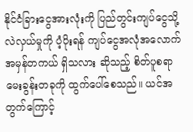နိုင်ငံခြားငွေအားလုံးကို ပြည်တွင်းကျပ်ငွေသို့ လဲလှယ်မှုကို ပံ့ပိုးရန် ကျပ်ငွေအလုံအလောက် အမှန်တကယ် ရှိသလား ဆိုသည့် စိတ်ပူစရာ မေးခွန်းတခုကို ထွက်ပေါ်စေသည်။ ယင်အတွက်ကြောင့်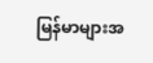မြန်မာများအ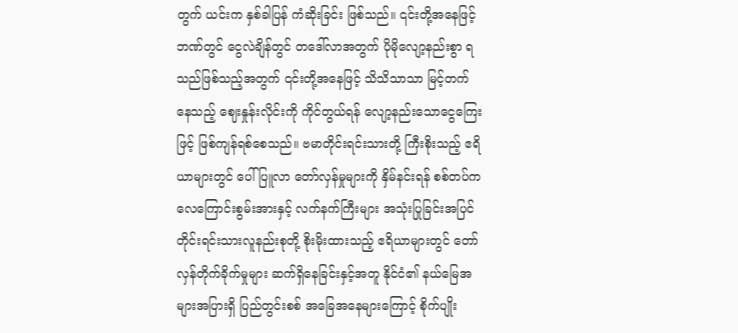တွက် ယင်းက နှစ်ခါပြန် ကံဆိုးခြင်း ဖြစ်သည်။ ၎င်းတို့အနေဖြင့် ဘဏ်တွင် ငွေလဲချိန်တွင် တဒေါ်လာအတွက် ပိုမိုလျော့နည်းစွာ ရသည်ဖြစ်သည့်အတွက် ၎င်းတို့အနေဖြင့် သိသိသာသာ မြင့်တက်နေသည့် ဈေးနှုန်းလိုင်းကို ကိုင်တွယ်ရန် လျော့နည်းသောငွေကြေးဖြင့် ဖြစ်ကျန်ရစ်စေသည်။ ဗမာတိုင်းရင်းသားတို့ ကြီးစိုးသည့် ဧရိယာများတွင် ပေါ်ပြူလာ တော်လှန်မှုများကို နှိမ်နင်းရန် စစ်တပ်က လေကြောင်းစွမ်းအားနှင့် လက်နက်ကြီးများ အသုံးပြုခြင်းအပြင် တိုင်းရင်းသားလူနည်းစုတို့ စိုးမိုးထားသည့် ဧရိယာများတွင် တော်လှန်တိုက်ခိုက်မှုများ ဆက်ရှိနေခြင်းနှင့်အတူ နိုင်ငံ၏ နယ်မြေအများအပြားရှိ ပြည်တွင်းစစ် အခြေအနေများကြောင့် စိုက်ပျိုး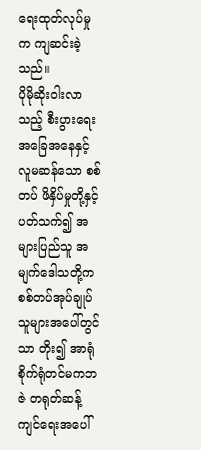ရေးထုတ်လုပ်မှုက ကျဆင်းခဲ့သည်။
ပိုမိုဆိုးဝါးလာသည့် စီးပွားရေး အခြေအနေနှင့် လူမဆန်သော စစ်တပ် ဖိနှိပ်မှုတို့နှင့်ပတ်သက်၍ အများပြည်သူ အမျက်ဒေါသတို့က စစ်တပ်အုပ်ချုပ်သူများအပေါ်တွင်သာ တိုး၍ အာရုံစိုက်ရုံတင်မကဘဇဲ တရုတ်ဆန့်ကျင်ရေးအပေါ်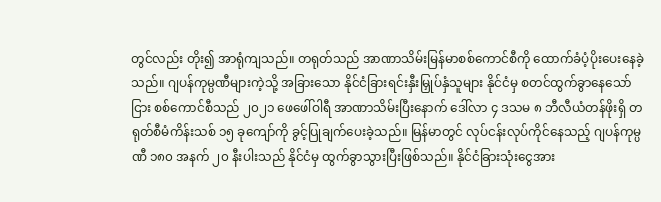တွင်လည်း တိုး၍ အာရုံကျသည်။ တရုတ်သည် အာဏာသိမ်းမြန်မာစစ်ကောင်စီကို ထောက်ခံပံ့ပိုးပေးနေခဲ့သည်။ ဂျပန်ကုမ္ပဏီများကဲ့သို့ အခြားသော နိုင်ငံခြားရင်းနှီးမြှုပ်နှံသူများ နိုင်ငံမှ စတင်ထွက်ခွာနေသော်ငြား စစ်ကောင်စီသည် ၂၀၂၁ ဖေဖေါ်ဝါရီ အာဏာသိမ်းပြီးနောက် ဒေါ်လာ ၄ ဒသမ ၈ ဘီလီယံတန်ဖိုးရှိ တရုတ်စီမံကိန်းသစ် ၁၅ ခုကျော်ကို ခွင့်ပြုချက်ပေးခဲ့သည်။ မြန်မာတွင် လုပ်ငန်းလုပ်ကိုင်နေသည့် ဂျပန်ကုမ္ပဏီ ၁၈၀ အနက် ၂၀ နီးပါးသည် နိုင်ငံမှ ထွက်ခွာသွားပြီးဖြစ်သည်။ နိုင်ငံခြားသုံးငွေအား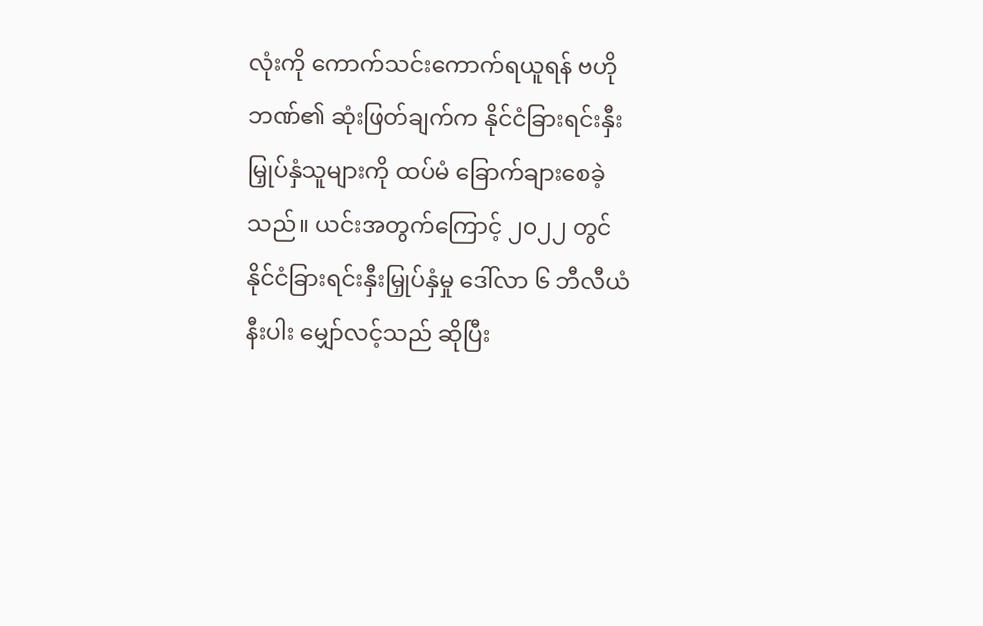လုံးကို ကောက်သင်းကောက်ရယူရန် ဗဟိုဘဏ်၏ ဆုံးဖြတ်ချက်က နိုင်ငံခြားရင်းနှီးမြှုပ်နှံသူများကို ထပ်မံ ခြောက်ချားစေခဲ့သည်။ ယင်းအတွက်ကြောင့် ၂၀၂၂ တွင် နိုင်ငံခြားရင်းနှီးမြှုပ်နှံမှု ဒေါ်လာ ၆ ဘီလီယံနီးပါး မျှော်လင့်သည် ဆိုပြီး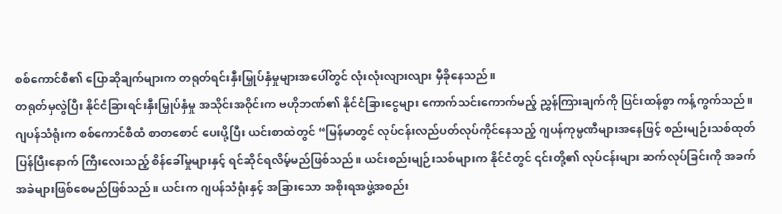စစ်ကောင်စီ၏ ပြောဆိုချက်များက တရုတ်ရင်းနှီးမြှုပ်နှံမှုများအပေါ်တွင် လုံးလုံးလျားလျား မှီခိုနေသည်။
တရုတ်မှလွဲပြီး နိုင်ငံခြားရင်းနှီးမြှုပ်နှံမှု အသိုင်းအဝိုင်းက ဗဟိုဘဏ်၏ နိုင်ငံခြားငွေများ ကောက်သင်းကောက်မည့် ညွှန်ကြားချက်ကို ပြင်းထန်စွာ ကန့်ကွက်သည်။ ဂျပန်သံရုံးက စစ်ကောင်စီထံ စာတစောင် ပေးပို့ပြီး ယင်းစာထဲတွင် “မြန်မာတွင် လုပ်ငန်းလည်ပတ်လုပ်ကိုင်နေသည့် ဂျပန်ကုမ္ပဏီများအနေဖြင့် စည်းမျဉ်းသစ်ထုတ်ပြန်ပြီးနောက် ကြီးလေးသည့် စိန်ခေါ်မှုများနှင့် ရင်ဆိုင်ရလိမ့်မည်ဖြစ်သည်။ ယင်းစည်းမျဉ်းသစ်များက နိုင်ငံတွင် ၎င်းတို့၏ လုပ်ငန်းများ ဆက်လုပ်ခြင်းကို အခက်အခဲများဖြစ်စေမည်ဖြစ်သည်။ ယင်းက ဂျပန်သံရုံးနှင့် အခြားသော အစိုးရအဖွဲ့အစည်း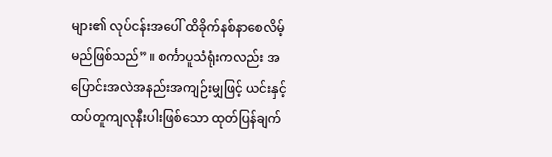များ၏ လုပ်ငန်းအပေါ် ထိခိုက်နစ်နာစေလိမ့်မည်ဖြစ်သည်” ။ စင်္ကာပူသံရုံးကလည်း အပြောင်းအလဲအနည်းအကျဉ်းမျှဖြင့် ယင်းနှင့် ထပ်တူကျလုနီးပါးဖြစ်သော ထုတ်ပြန်ချက်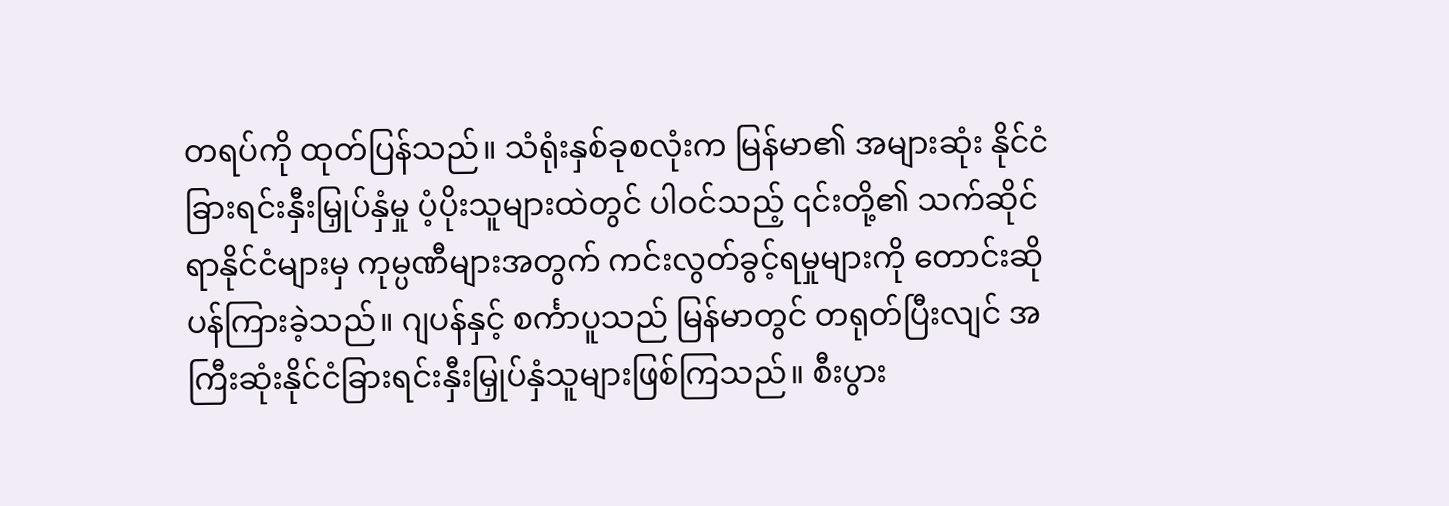တရပ်ကို ထုတ်ပြန်သည်။ သံရုံးနှစ်ခုစလုံးက မြန်မာ၏ အများဆုံး နိုင်ငံခြားရင်းနှီးမြှုပ်နှံမှု ပံ့ပိုးသူများထဲတွင် ပါဝင်သည့် ၎င်းတို့၏ သက်ဆိုင်ရာနိုင်ငံများမှ ကုမ္ပဏီများအတွက် ကင်းလွတ်ခွင့်ရမှုများကို တောင်းဆိုပန်ကြားခဲ့သည်။ ဂျပန်နှင့် စင်္ကာပူသည် မြန်မာတွင် တရုတ်ပြီးလျင် အကြီးဆုံးနိုင်ငံခြားရင်းနှီးမြှုပ်နှံသူများဖြစ်ကြသည်။ စီးပွား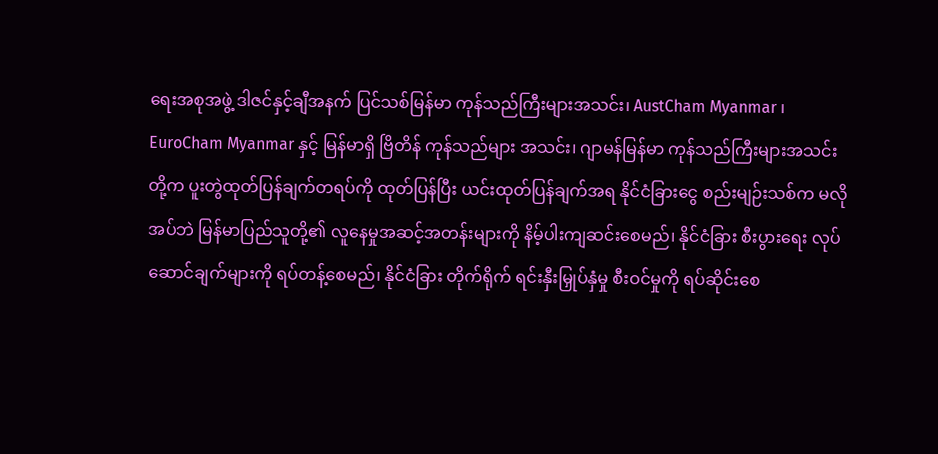ရေးအစုအဖွဲ့ ဒါဇင်နှင့်ချီအနက် ပြင်သစ်မြန်မာ ကုန်သည်ကြီးများအသင်း၊ AustCham Myanmar ၊ EuroCham Myanmar နှင့် မြန်မာရှိ ဗြိတိန် ကုန်သည်များ အသင်း၊ ဂျာမန်မြန်မာ ကုန်သည်ကြီးများအသင်းတို့က ပူးတွဲထုတ်ပြန်ချက်တရပ်ကို ထုတ်ပြန်ပြီး ယင်းထုတ်ပြန်ချက်အရ နိုင်ငံခြားငွေ စည်းမျဉ်းသစ်က မလိုအပ်ဘဲ မြန်မာပြည်သူတို့၏ လူနေမှုအဆင့်အတန်းများကို နိမ့်ပါးကျဆင်းစေမည်၊ နိုင်ငံခြား စီးပွားရေး လုပ်ဆောင်ချက်များကို ရပ်တန့်စေမည်၊ နိုင်ငံခြား တိုက်ရိုက် ရင်းနှီးမြှုပ်နှံမှု စီးဝင်မှုကို ရပ်ဆိုင်းစေ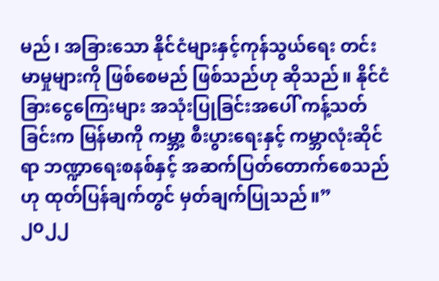မည်၊ အခြား‌သော နိုင်ငံများနှင့်ကုန်သွယ်ရေး တင်းမာမှုများကို ဖြစ်စေမည် ဖြစ်သည်ဟု ဆိုသည်။ နိုင်ငံခြားငွေကြေးများ အသုံးပြုခြင်းအပေါ် ကန့်သတ်ခြင်းက မြန်မာကို ကမ္ဘာ့ စီးပွားရေးနှင့် ကမ္ဘာလုံးဆိုင်ရာ ဘဏ္ဍာရေးစနစ်နှင့် အဆက်ပြတ်တောက်စေသည်ဟု ထုတ်ပြန်ချက်တွင် မှတ်ချက်ပြုသည်။”
၂၀၂၂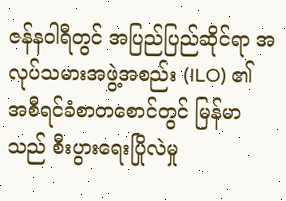ဇန်နဝါရီတွင် အပြည်ပြည်ဆိုင်ရာ အလုပ်သမားအဖွဲ့အစည်း (ILO) ၏ အစီရင်ခံစာတစောင်တွင် မြန်မာသည် စီးပွားရေးပြိုလဲမှု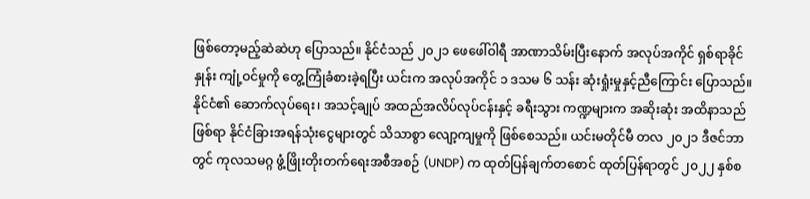ဖြစ်တော့မည့်ဆဲဆဲဟု ပြောသည်။ နိုင်ငံသည် ၂၀၂၁ ဖေဖေါ်ဝါရီ အာဏာသိမ်းပြီးနောက် အလုပ်အကိုင် ရှစ်ရာခိုင်နှုန်း ကျုံ့ဝင်မှုကို တွေ့ကြုံခံစားခဲ့ရပြီး ယင်းက အလုပ်အကိုင် ၁ ဒသမ ၆ သန်း ဆုံးရှုံးမှုနှင့်ညီကြောင်း ပြောသည်။ နိုင်ငံ၏ ဆောက်လုပ်ရေး၊ အသင့်ချုပ် အထည်အလိပ်လုပ်ငန်းနှင့် ခရီးသွား ကဏ္ဍများက အဆိုးဆုံး အထိနာသည်ဖြစ်ရာ နိုင်ငံခြားအရန်သုံးငွေများတွင် သိသာစွာ လျော့ကျမှုကို ဖြစ်စေသည်။ ယင်းမတိုင်မီ တလ ၂၀၂၁ ဒီဇင်ဘာတွင် ကုလသမဂ္ဂ ဖွံ့ဖြိုးတိုးတက်ရေးအစီအစဉ် (UNDP) က ထုတ်ပြန်ချက်တစောင် ထုတ်ပြန်ရာတွင် ၂၀၂၂ နှစ်စ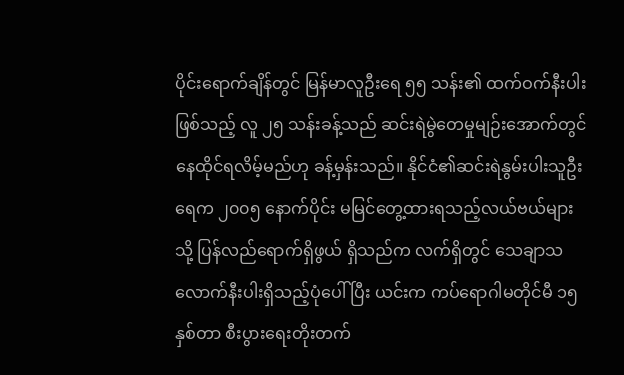ပိုင်းရောက်ချိန်တွင် မြန်မာလူဦးရေ ၅၅ သန်း၏ ထက်ဝက်နီးပါးဖြစ်သည့် လူ ၂၅ သန်းခန့်သည် ဆင်းရဲမွဲတေမှုမျဉ်းအောက်တွင် နေထိုင်ရလိမ့်မည်ဟု ခန့်မှန်းသည်။ နိုင်ငံ၏ဆင်းရဲနွမ်းပါးသူဦးရေက ၂၀၀၅ နောက်ပိုင်း မမြင်တွေ့ထားရသည့်လယ်ဗယ်များသို့ ပြန်လည်ရောက်ရှိဖွယ် ရှိသည်က လက်ရှိတွင် သေချာသလောက်နီးပါးရှိသည့်ပုံပေါ်ပြီး ယင်းက ကပ်ရောဂါမတိုင်မီ ၁၅ နှစ်တာ စီးပွားရေးတိုးတက်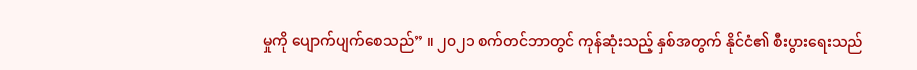မှုကို ပျောက်ပျက်စေသည်” ။ ၂၀၂၁ စက်တင်ဘာတွင် ကုန်ဆုံးသည့် နှစ်အတွက် နိုင်ငံ၏ စီးပွားရေးသည်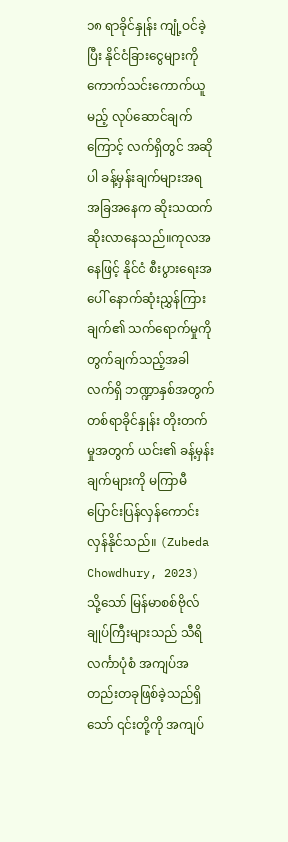၁၈ ရာခိုင်နှုန်း ကျုံ့ဝင်ခဲ့ပြီး နိုင်ငံခြားငွေများကို ကောက်သင်းကောက်ယူမည့် လုပ်ဆောင်ချက်ကြောင့် လက်ရှိတွင် အဆိုပါ ခန့်မှန်းချက်များအရ အခြအနေက ဆိုးသထက် ဆိုးလာနေသည်။ကုလအနေဖြင့် နိုင်ငံ စီးပွားရေးအပေါ် နောက်ဆုံးညွှန်ကြားချက်၏ သက်ရောက်မှုကို တွက်ချက်သည့်အခါ လက်ရှိ ဘဏ္ဍာနှစ်အတွက် တစ်ရာခိုင်နှုန်း တိုးတက်မှုအတွက် ယင်း၏ ခန့်မှန်းချက်များကို မကြာမီ ပြောင်းပြန်လှန်ကောင်းလှန်နိုင်သည်။ (Zubeda Chowdhury, 2023)
သို့သော် မြန်မာစစ်ဗိုလ်ချုပ်ကြီးများသည် သီရိလင်္ကာပုံစံ အကျပ်အတည်းတခုဖြစ်ခဲ့သည်ရှိသော် ၎င်းတို့ကို အကျပ်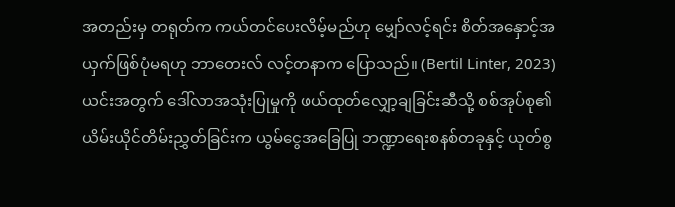အတည်းမှ တရုတ်က ကယ်တင်ပေးလိမ့်မည်ဟု မျှော်လင့်ရင်း စိတ်အနှောင့်အယှက်ဖြစ်ပုံမရဟု ဘာတေးလ် လင့်တနာက ပြောသည်။ (Bertil Linter, 2023) ယင်းအတွက် ဒေါ်လာအသုံးပြုမှုကို ဖယ်ထုတ်လျှော့ချခြင်းဆီသို့ စစ်အုပ်စု၏ ယိမ်းယိုင်တိမ်းညွှတ်ခြင်းက ယွမ်ငွေအခြေပြု ဘဏ္ဍာရေးစနစ်တခုနှင့် ယုတ်စွ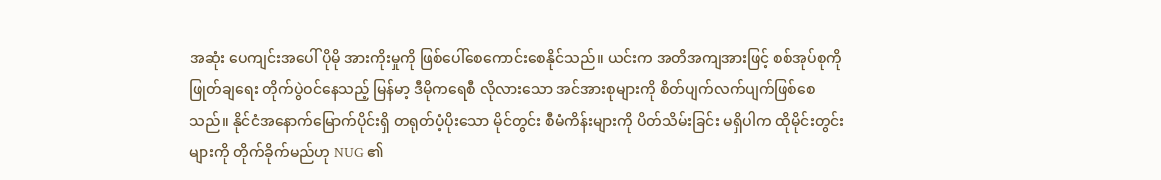အဆုံး ပေကျင်းအပေါ် ပိုမို အားကိုးမှုကို ဖြစ်ပေါ်စေကောင်းစေနိုင်သည်။ ယင်းက အတိအကျအားဖြင့် စစ်အုပ်စုကို ဖြုတ်ချရေး တိုက်ပွဲဝင်နေသည့် မြန်မာ့ ဒီမိုကရေစီ လိုလားသော အင်အားစုများကို စိတ်ပျက်လက်ပျက်ဖြစ်စေသည်။ နိုင်ငံအနောက်မြောက်ပိုင်းရှိ တရုတ်ပံ့ပိုးသော မိုင်တွင်း စီမံကိန်းများကို ပိတ်သိမ်းခြင်း မရှိပါက ထိုမိုင်းတွင်းများကို တိုက်ခိုက်မည်ဟု NUG ၏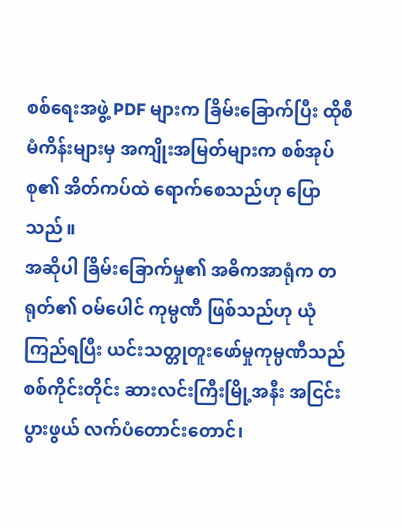စစ်ရေးအဖွဲ့ PDF များက ခြိမ်းခြောက်ပြီး ထိုစီမံကိန်းများမှ အကျိုးအမြတ်များက စစ်အုပ်စု၏ အိတ်ကပ်ထဲ ရောက်စေသည်ဟု ပြောသည်။
အဆိုပါ ခြိမ်းခြောက်မှု၏ အဓိကအာရုံက တရုတ်၏ ဝမ်ပေါင် ကုမ္ပဏီ ဖြစ်သည်ဟု ယုံကြည်ရပြီး ယင်းသတ္တုတူးဖော်မှုကုမ္ပဏီသည် စစ်ကိုင်းတိုင်း ဆားလင်းကြီးမြို့အနီး အငြင်းပွားဖွယ် လက်ပံတောင်းတောင်၊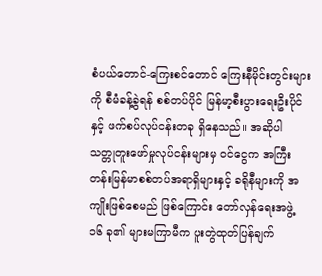စံပယ်တောင်-ကြေးစင်တောင် ကြေးနီမိုင်းတွင်းများကို စီမံခန့်ခွဲရန် စစ်တပ်ပိုင် မြန်မာ့စီးပွားရေးဦးပိုင်နှင့် ဖက်စပ်လုပ်ငန်းတခု ရှိနေသည်။ အဆိုပါ သတ္တုတူးဖော်မှုလုပ်ငန်းများမှ ဝင်ငွေက အကြီးတန်းမြန်မာစစ်တပ်အရာရှိများနှင့် ခရိုနီများကို အကျိုးဖြစ်စေမည် ဖြစ်ကြောင်း တော်လှန်ရေးအဖွဲ့ ၁၆ ခု၏ များမကြာမီက ပူးတွဲထုတ်ပြန်ချက်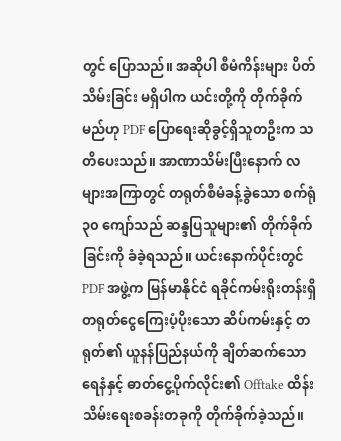တွင် ပြောသည်။ အဆိုပါ စီမံကိန်းများ ပိတ်သိမ်းခြင်း မရှိပါက ယင်းတို့ကို တိုက်ခိုက်မည်ဟု PDF ပြောရေးဆိုခွင့်ရှိသူတဦးက သတိပေးသည်။ အာဏာသိမ်းပြီးနောက် လများအကြာတွင် တရုတ်စီမံခန့်ခွဲသော စက်ရုံ ၃၀ ကျော်သည် ဆန္ဒပြသူများ၏ တိုက်ခိုက်ခြင်းကို ခံခဲ့ရသည်။ ယင်းနောက်ပိုင်းတွင် PDF အဖွဲ့က မြန်မာနိုင်ငံ ရခိုင်ကမ်းရိုးတန်းရှိ တရုတ်ငွေကြေးပံ့ပိုး‌သော ဆိပ်ကမ်းနှင့် တရုတ်၏ ယူနန်ပြည်နယ်ကို ချိတ်ဆက်သော ရေနံနှင့် ဓာတ်ငွေ့ပိုက်လိုင်း၏ Offtake ထိန်းသိမ်းရေးစခန်းတခုကို တိုက်ခိုက်ခဲ့သည်။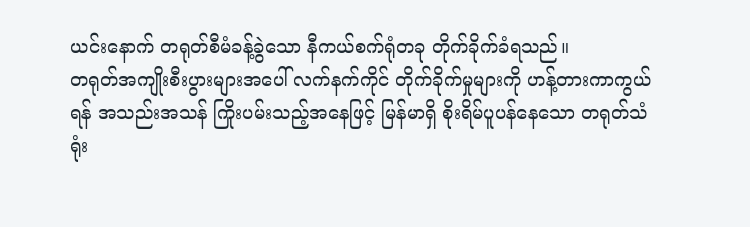ယင်း‌နောက် တရုတ်စီမံခန့်ခွဲသော နီကယ်စက်ရုံတခု တိုက်ခိုက်ခံရသည်။
တရုတ်အကျိုးစီးပွားများအပေါ် လက်နက်ကိုင် တိုက်ခိုက်မှုများကို ဟန့်တားကာကွယ်ရန် အသည်းအသန် ကြိုးပမ်းသည့်အနေဖြင့် မြန်မာရှိ စိုးရိမ်ပူပန်နေသော တရုတ်သံရုံး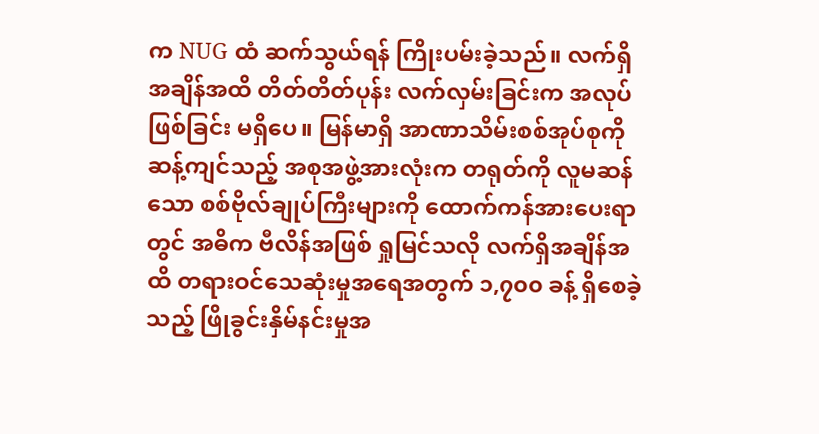က NUG ထံ ဆက်သွယ်ရန် ကြိုးပမ်းခဲ့သည်။ လက်ရှိအချိန်အထိ တိတ်တိတ်ပုန်း လက်လှမ်းခြင်းက အလုပ်ဖြစ်ခြင်း မရှိပေ။ မြန်မာရှိ အာဏာသိမ်းစစ်အုပ်စုကို ဆန့်ကျင်သည့် အစုအဖွဲ့အားလုံးက တရုတ်ကို လူမဆန်သော စစ်ဗိုလ်ချုပ်ကြီးများကို ထောက်ကန်အားပေးရာတွင် အဓိက ဗီလိန်အဖြစ် ရှုမြင်သလို လက်ရှိအချိန်အထိ တရားဝင်သေဆုံးမှုအရေအတွက် ၁,၇၀၀ ခန့် ရှိစေခဲ့သည့် ဖြိုခွင်းနှိမ်နင်းမှုအ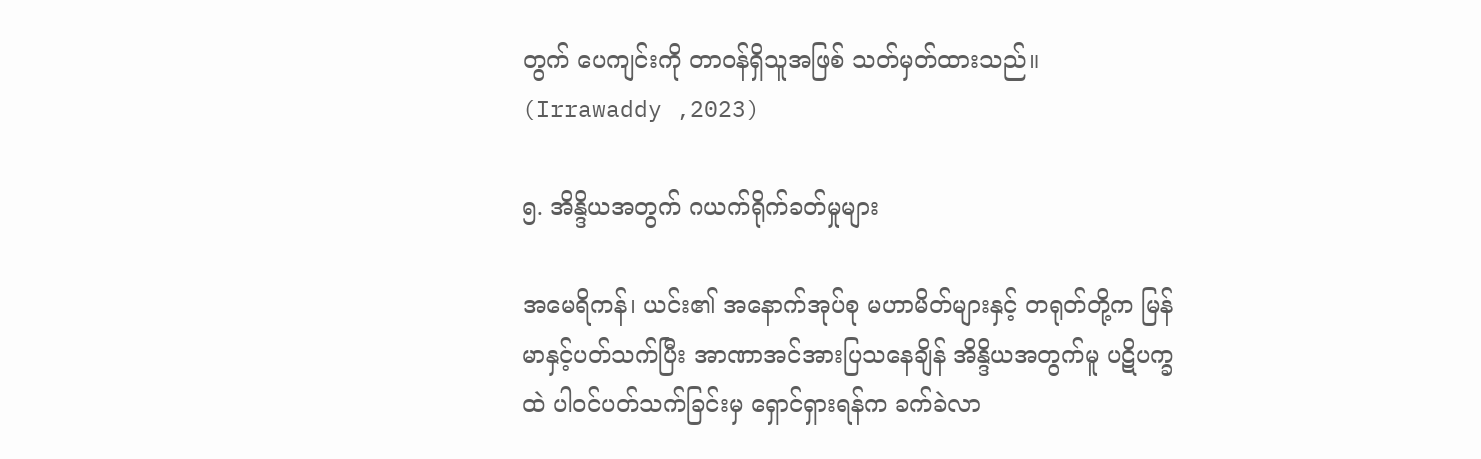တွက် ပေကျင်းကို တာဝန်ရှိသူအဖြစ် သတ်မှတ်ထားသည်။ (Irrawaddy ,2023)

၅. အိန္ဒိယအတွက် ဂယက်ရိုက်ခတ်မှုများ

အမေရိကန်၊ ယင်း၏ အနောက်အုပ်စု မဟာမိတ်များနှင့် တရုတ်တို့က မြန်မာနှင့်ပတ်သက်ပြီး အာဏာအင်အားပြသနေချိန် အိန္ဒိယအတွက်မူ ပဋိပက္ခထဲ ပါဝင်ပတ်သက်ခြင်းမှ ရှောင်ရှားရန်က ခက်ခဲလာ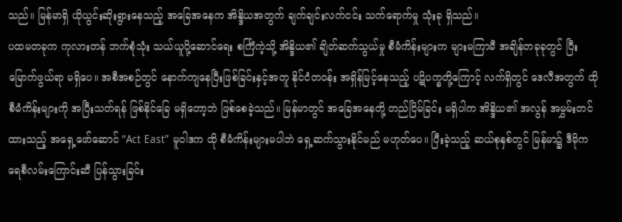သည်။ မြန်မာရှိ ယိုယွင်းဆိုးရွားနေသည့် အခြေအနေက အိန္ဒိယအတွက် ချက်ချင်းလက်ငင်း သက်ရောက်မှု သုံးခု ရှိသည်။
ပထမတခုက ကုလားတန် ဘက်စုံသုံး သယ်ယူပို့ဆောင်ရေး စင်္ကြံကဲ့သို့ အိန္ဒိယ၏ ချိတ်ဆက်သွယ်မှု စီမံကိန်းများက များမကြာမီ အချိန်တခုခုတွင် ပြီးမြောက်ဖွယ်ရာ မရှိပေ။ အစီအစဉ်တွင် နောက်ကျနေပြီးဖြစ်ခြင်းနှင့်အတူ နိုင်ငံတဝန်း အရှိန်မြင့်နေသည့် ပဋိပက္ခတို့ကြောင့် လက်ရှိတွင် ဒေလီအတွက် ထိုစီမံကိန်းများကို အပြီးသတ်ရန် ဖြစ်နိုင်ခြေ မရှိတော့ဘဲ ဖြစ်စေခဲ့သည်။ မြန်မာတွင် အခြေအနေတို့ တည်ငြိမ်ခြင်း မရှိပါက အိန္ဒိယ၏ အလွန် အမွှမ်းတင်ထားသည့် အရှေ့ဖော်ဆောင် “Act East” မူဝါဒက ထို စီမံကိန်းများမပါဘဲ ရှေ့ဆက်သွားနိုင်မည် မဟုတ်ပေ။ ပြီးခဲ့သည့် ဆယ်စုနှစ်တွင် မြန်မာ၌ ဒီမိုကရေစီလမ်းကြောင်းဆီ ပြန်သွားခြင်း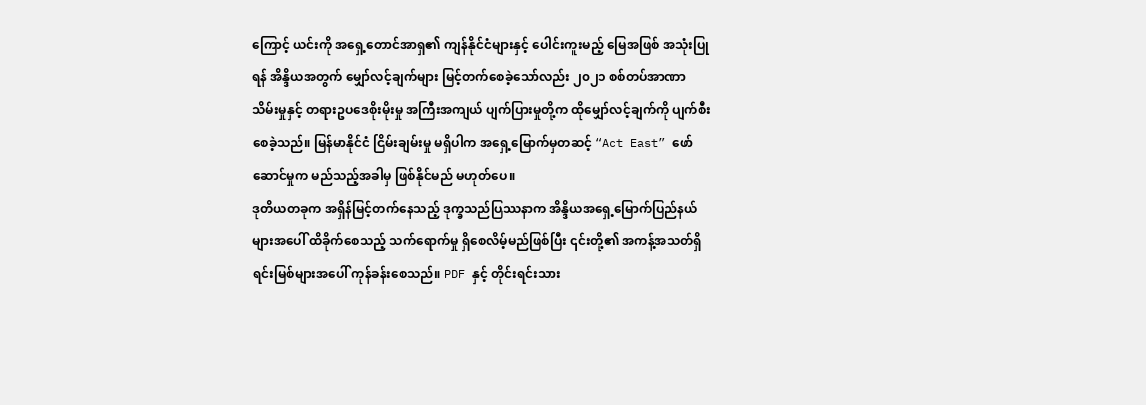ကြောင့် ယင်းကို အရှေ့တောင်အာရှ၏ ကျန်နိုင်ငံများနှင့် ပေါင်းကူးမည့် မြေအဖြစ် အသုံးပြုရန် အိန္ဒိယအတွက် မျှော်လင့်ချက်များ မြင့်တက်စေခဲ့သော်လည်း ၂၀၂၁ စစ်တပ်အာဏာသိမ်းမှုနှင့် တရားဥပဒေစိုးမိုးမှု အကြီးအကျယ် ပျက်ပြားမှုတို့က ထိုမျှော်လင့်ချက်ကို ပျက်စီးစေခဲ့သည်။ မြန်မာနိုင်ငံ ငြိမ်းချမ်းမှု မရှိပါက အရှေ့မြောက်မှတဆင့် “Act East” ဖော်ဆောင်မှုက မည်သည့်အခါမှ ဖြစ်နိုင်မည် မဟုတ်ပေ။
ဒုတိယတခုက အရှိန်မြင့်တက်နေသည့် ဒုက္ခသည်ပြဿနာက အိန္ဒိယအရှေ့မြောက်ပြည်နယ်များအပေါ် ထိခိုက်စေသည့် သက်ရောက်မှု ရှိစေလိမ့်မည်ဖြစ်ပြီး ၎င်းတို့၏ အကန့်အသတ်ရှိ ရင်းမြစ်များအပေါ် ကုန်ခန်းစေသည်။ PDF နှင့် တိုင်းရင်းသား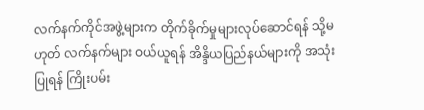လက်နက်ကိုင်အဖွဲ့များက တိုက်ခိုက်မှုများလုပ်ဆောင်ရန် သို့မဟုတ် လက်နက်များ ဝယ်ယူရန် အိန္ဒိယပြည်နယ်များကို အသုံးပြုရန် ကြိုးပမ်း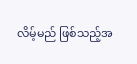လိမ့်မည် ဖြစ်သည့်အ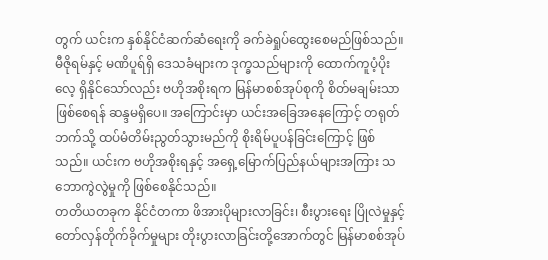တွက် ယင်းက နှစ်နိုင်ငံဆက်ဆံရေးကို ခက်ခဲရှုပ်ထွေးစေမည်ဖြစ်သည်။ မီဇိုရမ်နှင့် မဏိပူရ်ရှိ ဒေသခံများက ဒုက္ခသည်များကို ထောက်ကူပံ့ပိုးလေ့ ရှိနိုင်သော်လည်း ဗဟိုအစိုးရက မြန်မာစစ်အုပ်စုကို စိတ်မချမ်းသာဖြစ်စေရန် ဆန္ဒမရှိပေ။ အကြောင်းမှာ ယင်းအခြေအနေကြောင့် တရုတ်ဘက်သို့ ထပ်မံတိမ်းညွတ်သွားမည်ကို စိုးရိမ်ပူပန်ခြင်းကြောင့် ဖြစ်သည်။ ယင်းက ဗဟိုအစိုးရနှင့် အရှေ့မြောက်ပြည်နယ်များအကြား သဘောကွဲလွဲမှုကို ဖြစ်စေနိုင်သည်။
တတိယတခုက နိုင်ငံတကာ ဖိအားပိုများလာခြင်း၊ စီးပွားရေး ပြိုလဲမှုနှင့် တော်လှန်တိုက်ခိုက်မှုများ တိုးပွားလာခြင်းတို့အောက်တွင် မြန်မာစစ်အုပ်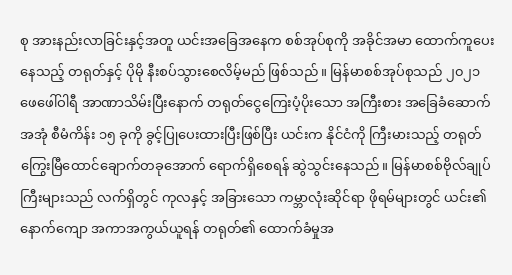စု အားနည်းလာခြင်းနှင့်အတူ ယင်းအခြေအနေက စစ်အုပ်စုကို အခိုင်အမာ ထောက်ကူပေးနေသည့် တရုတ်နှင့် ပိုမို နီးစပ်သွားစေလိမ့်မည် ဖြစ်သည်။ မြန်မာစစ်အုပ်စုသည် ၂၀၂၁ ဖေဖေါ်ဝါရီ အာဏာသိမ်းပြီးနောက် တရုတ်ငွေကြေးပံ့ပိုးသော အကြီးစား အခြေခံဆောက်အအုံ စီမံကိန်း ၁၅ ခုကို ခွင့်ပြုပေးထားပြီးဖြစ်ပြီး ယင်းက နိုင်ငံကို ကြီးမားသည့် တရုတ်ကြွေးမြီထောင်ချောက်တခုအောက် ရောက်ရှိစေရန် ဆွဲသွင်းနေသည်။ မြန်မာစစ်ဗိုလ်ချုပ်ကြီးများသည် လက်ရှိတွင် ကုလနှင့် အခြားသော ကမ္ဘာလုံးဆိုင်ရာ ဖိုရမ်များတွင် ယင်း၏နောက်ကျော အကာအကွယ်ယူရန် တရုတ်၏ ထောက်ခံမှုအ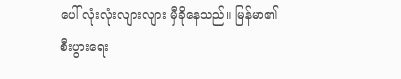ပေါ် လုံးလုံးလျားလျား မှီခိုနေသည်။ မြန်မာ၏ စီးပွားရေး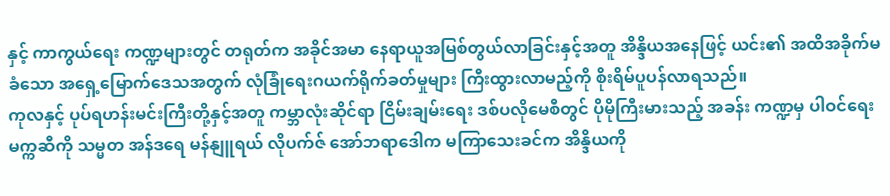နှင့် ကာကွယ်ရေး ကဏ္ဍများတွင် တရုတ်က အခိုင်အမာ နေရာယူအမြစ်တွယ်လာခြင်းနှင့်အတူ အိန္ဒိယအနေဖြင့် ယင်း၏ အထိအခိုက်မခံသော အရှေ့မြောက်ဒေသအတွက် လုံခြုံရေးဂယက်ရိုက်ခတ်မှုများ ကြီးထွားလာမည့်ကို စိုးရိမ်ပူပန်လာရသည်။
ကုလနှင့် ပုပ်ရဟန်းမင်းကြီးတို့နှင့်အတူ ကမ္ဘာလုံးဆိုင်ရာ ငြိမ်းချမ်းရေး ဒစ်ပလိုမေစီတွင် ပိုမိုကြီးမားသည့် အခန်း ကဏ္ဍမှ ပါဝင်ရေး မက္ကဆီကို သမ္မတ အန်ဒရေ မန်နျူရယ် လိုပက်ဇ် အော်ဘရာဒေါက မကြာသေးခင်က အိန္ဒိယကို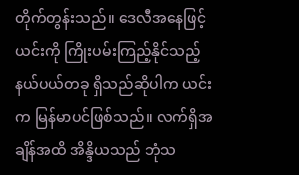တိုက်တွန်းသည်။ ဒေလီအနေဖြင့် ယင်းကို ကြိုးပမ်းကြည့်နိုင်သည့် နယ်ပယ်တခု ရှိသည်ဆိုပါက ယင်းက မြန်မာပင်ဖြစ်သည်။ လက်ရှိအချိန်အထိ အိန္ဒိယသည် ဘုံသ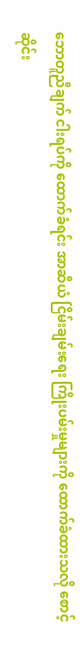ဘောတူညီချက် ငါးရပ်ကို ထောက်ခံရင်း အာဆီယံ ငြိမ်းချမ်းရေး ကြိုးပမ်းမှုများကို ထောက်ခံထားသလို စောင့်ဆိုင်း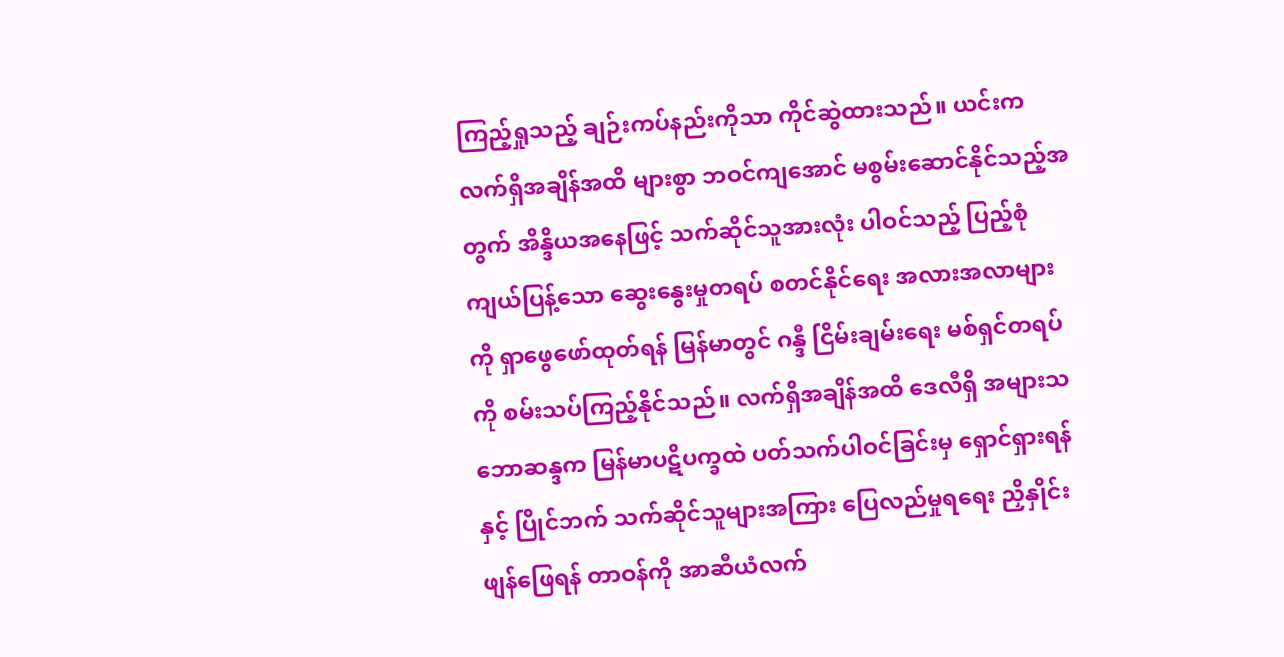ကြည့်ရှုသည့် ချဉ်းကပ်နည်းကိုသာ ကိုင်ဆွဲထားသည်။ ယင်းက လက်ရှိအချိန်အထိ များစွာ ဘဝင်ကျအောင် မစွမ်းဆောင်နိုင်သည့်အတွက် အိန္ဒိယအနေဖြင့် သက်ဆိုင်သူအားလုံး ပါဝင်သည့် ပြည့်စုံကျယ်ပြန့်သော ဆွေးနွေးမှုတရပ် စတင်နိုင်ရေး အလားအလာများကို ရှာဖွေဖော်ထုတ်ရန် မြန်မာတွင် ဂန္ဒီ ငြိမ်းချမ်းရေး မစ်ရှင်တရပ်ကို စမ်းသပ်ကြည့်နိုင်သည်။ လက်ရှိအချိန်အထိ ဒေလီရှိ အများသဘောဆန္ဒက မြန်မာပဋိပက္ခထဲ ပတ်သက်ပါဝင်ခြင်းမှ ရှောင်ရှားရန်နှင့် ပြိုင်ဘက် သက်ဆိုင်သူများအကြား ပြေလည်မှုရရေး ညှိနှိုင်းဖျန်ဖြေရန် တာဝန်ကို အာဆီယံလက်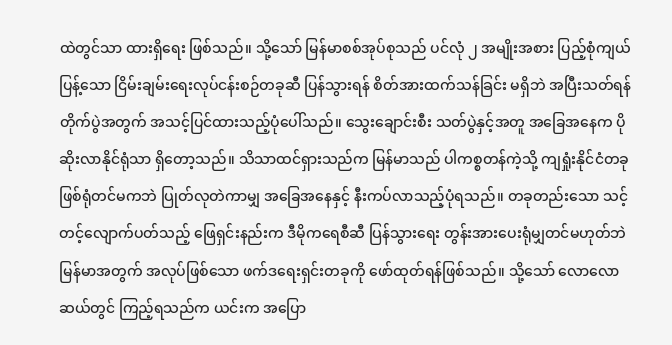ထဲတွင်သာ ထားရှိရေး ဖြစ်သည်။ သို့သော် မြန်မာစစ်အုပ်စုသည် ပင်လုံ ၂ အမျိုးအစား ပြည့်စုံကျယ်ပြန့်သော ငြိမ်းချမ်းရေးလုပ်ငန်းစဉ်တခုဆီ ပြန်သွားရန် စိတ်အားထက်သန်ခြင်း မရှိဘဲ အပြီးသတ်ရန် တိုက်ပွဲအတွက် အသင့်ပြင်ထားသည့်ပုံပေါ်သည်။ သွေးချောင်းစီး သတ်ပွဲနှင့်အတူ အခြေအနေက ပိုဆိုးလာနိုင်ရုံသာ ရှိတော့သည်။ သိသာထင်ရှားသည်က မြန်မာသည် ပါကစ္စတန်ကဲ့သို့ ကျရှုံးနိုင်ငံတခု ဖြစ်ရုံတင်မကဘဲ ပြုတ်လုတဲကာမျှ အခြေအနေနှင့် နီးကပ်လာသည့်ပုံရသည်။ တခုတည်းသော သင့်တင့်လျောက်ပတ်သည့် ဖြေရှင်းနည်းက ဒီမိုကရေစီဆီ ပြန်သွားရေး တွန်းအားပေးရုံမျှတင်မဟုတ်ဘဲ မြန်မာအတွက် အလုပ်ဖြစ်သော ဖက်ဒရေးရှင်းတခုကို ဖော်ထုတ်ရန်ဖြစ်သည်။ သို့‌သော် လောလောဆယ်တွင် ကြည့်ရသည်က ယင်းက အပြော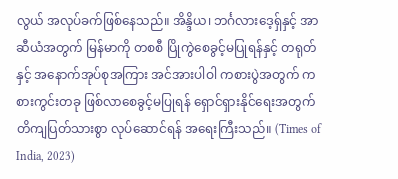လွယ် အလုပ်ခက်ဖြစ်နေသည်။ အိန္ဒိယ၊ ဘင်္ဂလားဒေ့ရှ်နှင့် အာဆီယံအတွက် မြန်မာကို တစစီ ပြိုကွဲစေခွင့်မပြုရန်နှင့် တရုတ်နှင့် အနောက်အုပ်စုအကြား အင်အားပါဝါ ကစားပွဲအတွက် ကစားကွင်းတခု ဖြစ်လာစေခွင့်မပြုရန် ရှောင်ရှားနိုင်ရေးအတွက် တိကျပြတ်သားစွာ လုပ်ဆောင်ရန် အရေးကြီးသည်။ (Times of India, 2023)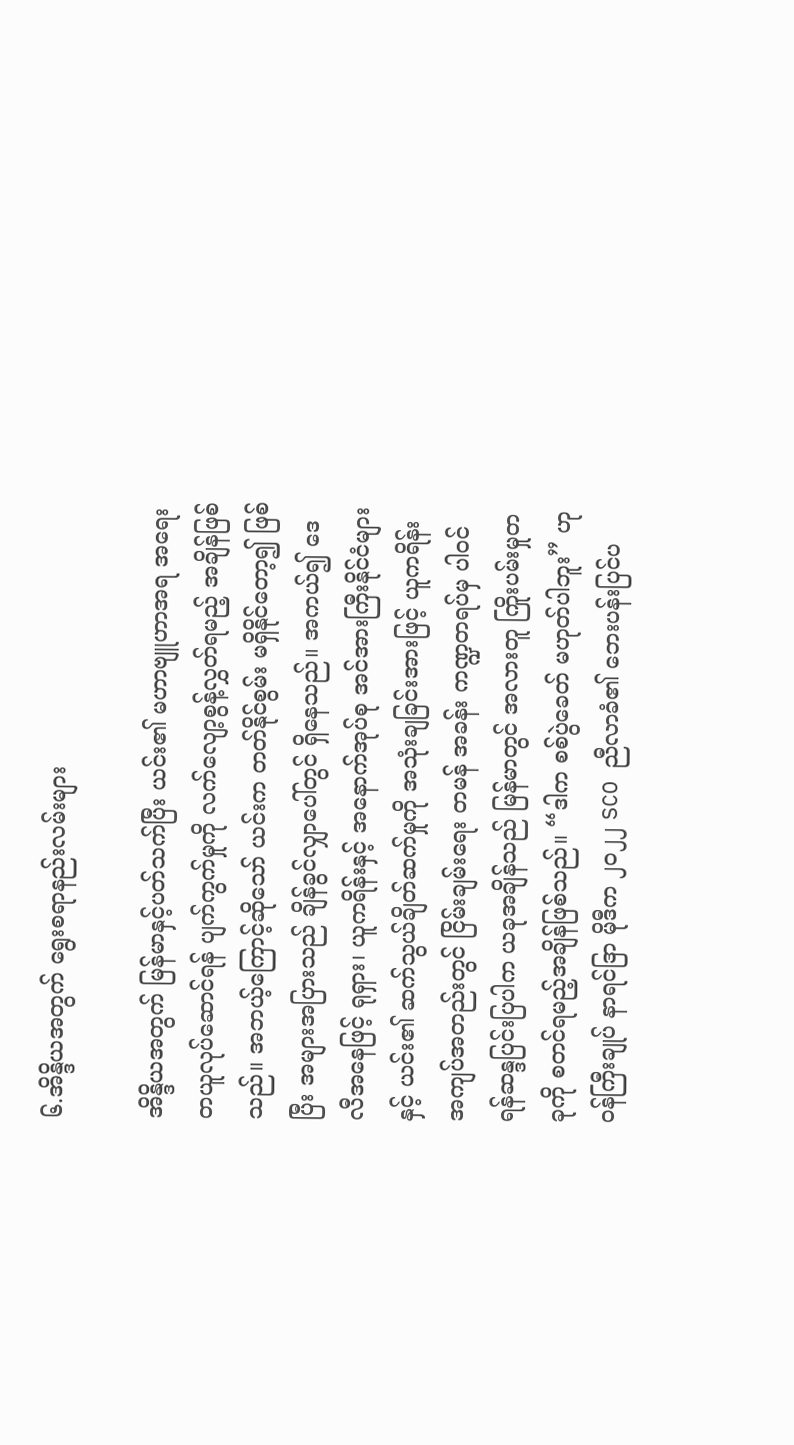၆.အိန္ဒိယအတွက် ရွေးစရာနည်းလမ်းများ

အိန္ဒိယအတွက် မြန်မာနှင့်ပတ်သက်ပြီး ယင်း၏ မဟာဗျူဟာအရ အရေးတယူလုပ်ဆောင်ရန် ပျက်ကွက်မှုကို လက်လျော့စွန့်လွှတ်ရမည့် အချိန်ဖြစ်သည်။ အဘယ့်ကြောင့်ဆိုသော် ယင်းက တတ်နိုင်စွမ်း မရှိနိုင်တော့၍ ဖြစ်ပြီး အများအပြားသည် ချိန်ခွင်လျှာပေါ်တွင် ရှိနေသည်။ အကယ်၍ ဒေလီအနေဖြင့် ရုရှား၊ ယူကရိန်းနှင့် အနောက်အုပ်စု အင်အားကြီးနိုင်ငံများနှင့် ယင်း၏ ဆက်သွယ်ချိတ်ဆက်မှုကို အသုံးချခြင်းအားဖြင့် ယူကရိန်းအကျပ်အတည်းတွင် ငြိမ်းချမ်းရေး တမန် အခန်း ကဏ္ဍတရပ်မှ ပါဝင်ရန်ဆန္ဒပြင်းပြပါက ယခုအချိန်သည် မြန်မာတွင် အလားတူ ကြိုးပမ်းမှုတခုကို စတင်ရမည့်အချိန်ဖြစ်သည်။ “ဒါက စစ်ပွဲခေတ် မဟုတ်ပါဘူး” ဟု ဝန်ကြီးချုပ် နာရင်ဒြာ မိုဒီက ၂၀၂၂ SCO ညီလာခံ၏ ဘေးပန်းပြင်ပ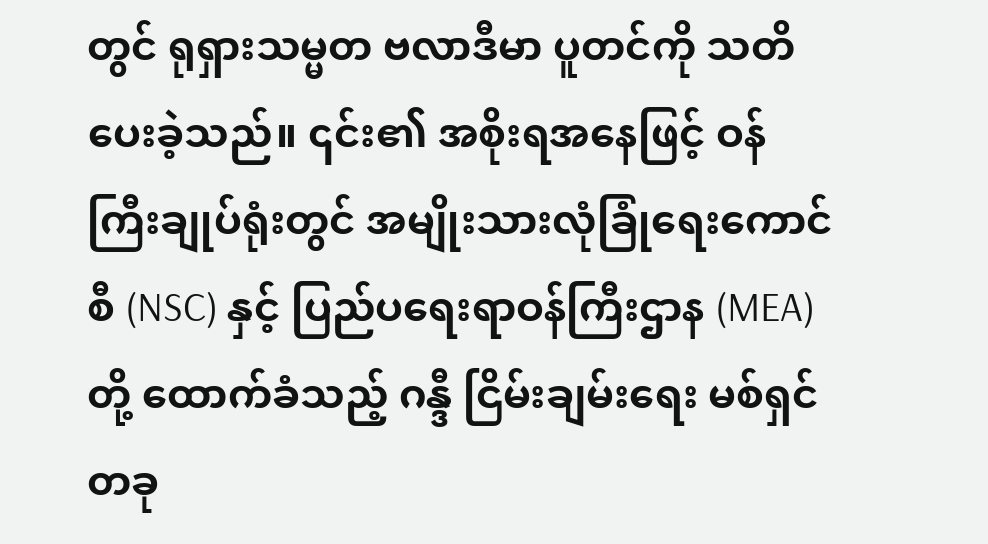တွင် ရုရှားသမ္မတ ဗလာဒီမာ ပူတင်ကို သတိပေးခဲ့သည်။ ၎င်း၏ အစိုးရအနေဖြင့် ဝန်ကြီးချုပ်ရုံးတွင် အမျိုးသားလုံခြုံရေးကောင်စီ (NSC) နှင့် ပြည်ပရေးရာဝန်ကြီးဌာန (MEA) တို့ ထောက်ခံသည့် ဂန္ဒီ ငြိမ်းချမ်းရေး မစ်ရှင်တခု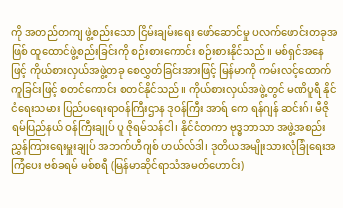ကို အတည်တကျ ဖွဲ့စည်းသော ငြိမ်းချမ်းရေး ဖော်ဆောင်မှု ပလက်ဖောင်းတခုအဖြစ် ထူထောင်ဖွဲ့စည်းခြင်းကို စဉ်းစားကောင်း စဉ်းစားနိုင်သည်။ မစ်ရှင်အနေဖြင့် ကိုယ်စားလှယ်အဖွဲ့တခု စေလွှတ်ခြင်းအားဖြင့် မြန်မာကို ကမ်းလင့်ထောက်ကူခြင်းဖြင့် စတင်ကောင်း စတင်နိုင်သည်။ ကိုယ်စားလှယ်အဖွဲ့တွင် မဏိပူရီ နိုင်ငံရေးသမား ပြည်ပရေးရာဝန်ကြီးဌာန ဒုဝန်ကြီး အာရ် ကေ ရန်ဂျန် ဆင်းဂ်၊ မီဇိုရမ်ပြည်နယ် ဝန်ကြီးချုပ် ပူ ဇိုရမ်သန်ငါ၊ နိုင်ငံတကာ ဗုဒ္ဓဘာသာ အဖွဲ့အစည်း ညွှန်ကြားရေးမှူးချုပ် အဘက်ဟီဂျစ် ဟယ်လ်ဒါ၊ ဒုတိယအမျိုးသားလုံခြုံရေးအကြံပေး ဗစ်ခရမ် မစ်စရီ (မြန်မာဆိုင်ရာသံအမတ်ဟောင်း)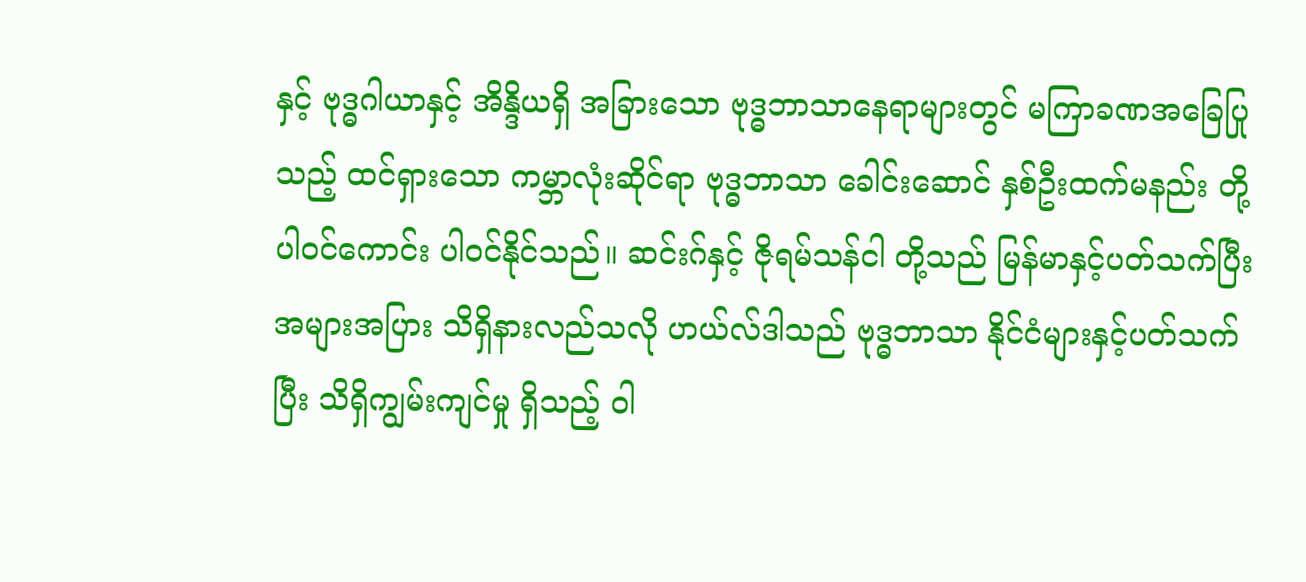နှင့် ဗုဒ္ဓဂါယာနှင့် အိန္ဒိယရှိ အခြားသော ဗုဒ္ဓဘာသာနေရာများတွင် မကြာခဏအခြေပြုသည့် ထင်ရှားသော ကမ္ဘာလုံးဆိုင်ရာ ဗုဒ္ဓဘာသာ ခေါင်းဆောင် နှစ်ဦးထက်မနည်း တို့ ပါဝင်ကောင်း ပါဝင်နိုင်သည်။ ဆင်းဂ်နှင့် ဇိုရမ်သန်ငါ တို့သည် မြန်မာနှင့်ပတ်သက်ပြီး အများအပြား သိရှိနားလည်သလို ဟယ်လ်ဒါသည် ဗုဒ္ဓဘာသာ နိုင်ငံများနှင့်ပတ်သက်ပြီး သိရှိကျွမ်းကျင်မှု ရှိသည့် ဝါ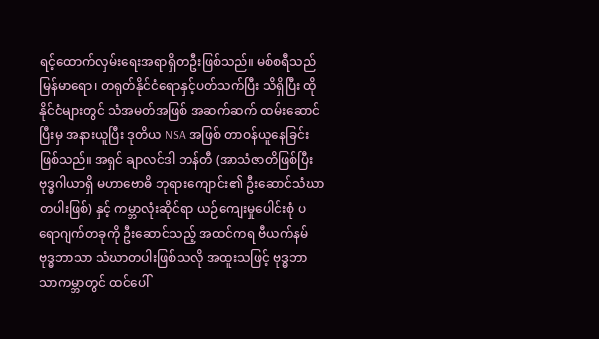ရင့်ထောက်လှမ်းရေးအရာရှိတဦးဖြစ်သည်။ မစ်စရီသည် မြန်မာရော၊ တရုတ်နိုင်ငံရောနှင့်ပတ်သက်ပြီး သိရှိပြီး ထိုနိုင်ငံများတွင် သံအမတ်အဖြစ် အဆက်ဆက် ထမ်းဆောင်ပြီးမှ အနားယူပြီး ဒုတိယ NSA အဖြစ် တာဝန်ယူနေခြင်းဖြစ်သည်။ အရှင် ချာလင်ဒါ ဘန်တီ (အာသံဇာတိဖြစ်ပြီး ဗုဒ္ဓဂါယာရှိ မဟာဗောဓိ ဘုရားကျောင်း၏ ဦးဆောင်သံဃာတပါးဖြစ်) နှင့် ကမ္ဘာလုံးဆိုင်ရာ ယဉ်ကျေးမှုပေါင်းစုံ ပရောဂျက်တခုကို ဦးဆောင်သည့် အထင်ကရ ဗီယက်နမ် ဗုဒ္ဓဘာသာ သံဃာတပါးဖြစ်သလို အထူးသဖြင့် ဗုဒ္ဓဘာသာကမ္ဘာတွင် ထင်ပေါ်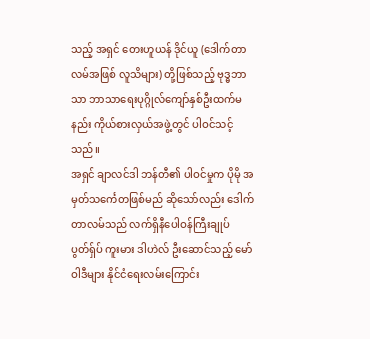သည့် အရှင် တေးဟူယန် ဒိုင်ယူ (ဒေါက်တာ လမ်အဖြစ် လူသိများ) တို့ဖြစ်သည့် ဗုဒ္ဓဘာသာ ဘာသာရေးပုဂ္ဂိုလ်ကျော်နှစ်ဦးထက်မနည်း ကိုယ်စားလှယ်အဖွဲ့တွင် ပါဝင်သင့်သည်။
အရှင် ချာလင်ဒါ ဘန်တီ၏ ပါဝင်မှုက ပိုမို အမှတ်သင်္ကေတဖြစ်မည် ဆိုသော်လည်း ဒေါက်တာလမ်သည် လက်ရှိနီပေါဝန်ကြီးချုပ် ပွတ်ရှ်ပ် ကူးမား ဒါဟဲလ် ဦးဆောင်သည့် မော်ဝါဒီများ နိုင်ငံရေးလမ်းကြောင်း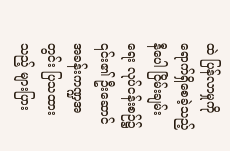ထဲ ပြန်လာမှုကို ရောက်ရှိစေခဲ့သည့် နီပေါ ငြိမ်းချမ်းရေး လုပ်ငန်းစဉ်၌ ၎င်း၏ ဦးဆောင်အခန်းကဏ္ဍအတွင်း ပြသထားသည့် များပြား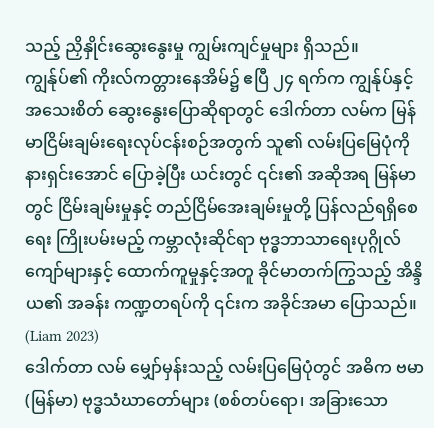သည့် ညှိနှိုင်းဆွေးနွေးမှု ကျွမ်းကျင်မှုများ ရှိသည်။
ကျွန်ုပ်၏ ကိုးလ်ကတ္တားနေအိမ်၌ ဧပြီ ၂၄ ရက်က ကျွန်ုပ်နှင့် အသေးစိတ် ဆွေးနွေးပြောဆိုရာတွင် ဒေါက်တာ လမ်က မြန်မာငြိမ်းချမ်းရေးလုပ်ငန်းစဉ်အတွက် သူ၏ လမ်းပြမြေပုံကို နားရှင်းအောင် ပြောခဲ့ပြီး ယင်းတွင် ၎င်း၏ အဆိုအရ မြန်မာတွင် ငြိမ်းချမ်းမှုနှင့် တည်ငြိမ်အေးချမ်းမှုတို့ ပြန်လည်ရရှိစေရေး ကြိုးပမ်းမည့် ကမ္ဘာလုံးဆိုင်ရာ ဗုဒ္ဓဘာသာရေးပုဂ္ဂိုလ်ကျော်များနှင့် ထောက်ကူမှုနှင့်အတူ ခိုင်မာတက်ကြွသည့် အိန္ဒိယ၏ အခန်း ကဏ္ဍတရပ်ကို ၎င်းက အခိုင်အမာ ပြောသည်။ (Liam 2023)
ဒေါက်တာ လမ် မျှော်မှန်းသည့် လမ်းပြမြေပုံတွင် အဓိက ဗမာ (မြန်မာ) ဗုဒ္ဓသံဃာတော်များ (စစ်တပ်ရော၊ အခြားသော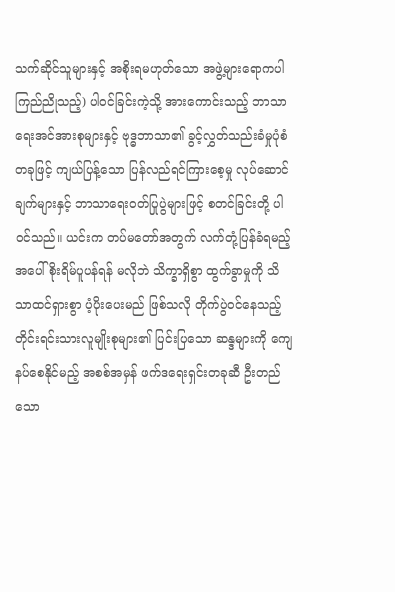သက်ဆိုင်သူများနှင့် အစိုးရမဟုတ်သော အဖွဲ့များရောကပါ ကြည်ညိုသည့်) ပါဝင်ခြင်းကဲ့သို့ အားကောင်းသည့် ဘာသာရေးအင်အားစုများနှင့် ဗုဒ္ဓဘာသာ၏ ခွင့်လွှတ်သည်းခံမှုပုံစံတခုဖြင့် ကျယ်ပြန့်သော ပြန်လည်ရင်ကြားစေ့မှု လုပ်ဆောင်ချက်များနှင့် ဘာသာရေးဝတ်ပြုပွဲများဖြင့် စတင်ခြင်းတို့ ပါဝင်သည်။ ယင်းက တပ်မတော်အတွက် လက်တုံ့ပြန်ခံရမည့်အပေါ် စိုးရိမ်ပူပန်ရန် မလိုဘဲ သိက္ခာရှိစွာ ထွက်ခွာမှုကို သိသာထင်ရှားစွာ ပံ့ပိုးပေးမည် ဖြစ်သလို တိုက်ပွဲဝင်နေသည့် တိုင်းရင်းသားလူမျိုးစုများ၏ ပြင်းပြသော ဆန္ဒများကို ကျေနပ်စေနိုင်မည့် အစစ်အမှန် ဖက်ဒရေးရှင်းတခုဆီ ဦးတည်သော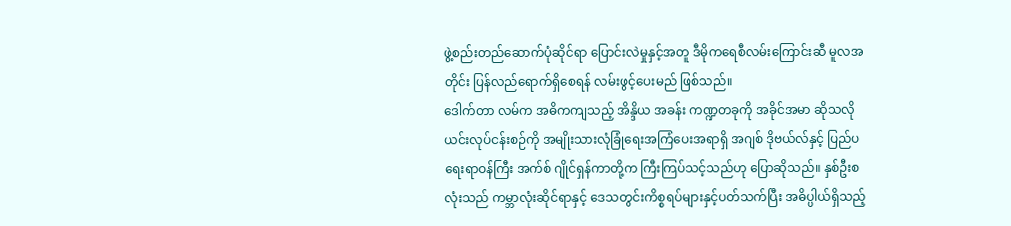ဖွဲ့စည်းတည်ဆောက်ပုံဆိုင်ရာ ပြောင်းလဲမှုနှင့်အတူ ဒီမိုကရေစီလမ်းကြောင်းဆီ မူလအတိုင်း ပြန်လည်ရောက်ရှိစေရန် လမ်းဖွင့်ပေးမည် ဖြစ်သည်။
ဒေါက်တာ လမ်က အဓိကကျသည့် အိန္ဒိယ အခန်း ကဏ္ဍတခုကို အခိုင်အမာ ဆိုသလို ယင်းလုပ်ငန်းစဉ်ကို အမျိုးသားလုံခြုံရေးအကြံပေးအရာရှိ အဂျစ် ဒိုဗယ်လ်နှင့် ပြည်ပရေးရာဝန်ကြီး အက်စ် ဂျိုင်ရှန်ကာတို့က ကြီးကြပ်သင့်သည်ဟု ပြောဆိုသည်။ နှစ်ဦးစလုံးသည် ကမ္ဘာလုံးဆိုင်ရာနှင့် ဒေသတွင်းကိစ္စရပ်များနှင့်ပတ်သက်ပြီး အဓိပ္ပါယ်ရှိသည့်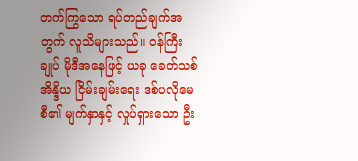တက်ကြွသော ရပ်တည်ချက်အတွက် လူသိများသည်။ ဝန်ကြီးချုပ် မိုဒီအနေဖြင့် ယခု ခေတ်သစ် အိန္ဒိယ ငြိမ်းချမ်းရေး ဒစ်ပလိုမေစီ၏ မျက်နှာနှင့် လှုပ်ရှားသော ဦး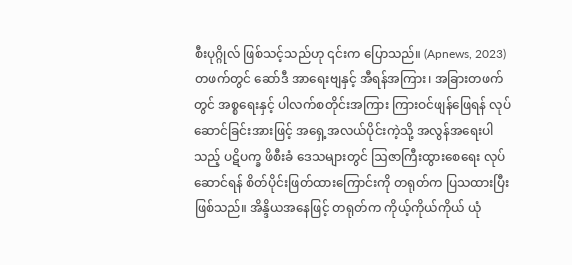စီးပုဂ္ဂိုလ် ဖြစ်သင့်သည်ဟု ၎င်းက ပြောသည်။ (Apnews, 2023)
တဖက်တွင် ဆော်ဒီ အာရေးဗျနှင့် အီရန်အကြား၊ အခြားတဖက်တွင် အစ္စရေးနှင့် ပါလက်စတိုင်းအကြား ကြားဝင်ဖျန်ဖြေရန် လုပ်ဆောင်ခြင်းအားဖြင့် အရှေ့အလယ်ပိုင်းကဲ့သို့ အလွန်အရေးပါသည့် ပဋိပက္ခ ဖိစီးခံ ဒေသများတွင် ဩဇာကြီးထွားစေရေး လုပ်ဆောင်ရန် စိတ်ပိုင်းဖြတ်ထားကြောင်းကို တရုတ်က ပြသထားပြီးဖြစ်သည်။ အိန္ဒိယအနေဖြင့် တရုတ်က ကိုယ့်ကိုယ်ကိုယ် ယုံ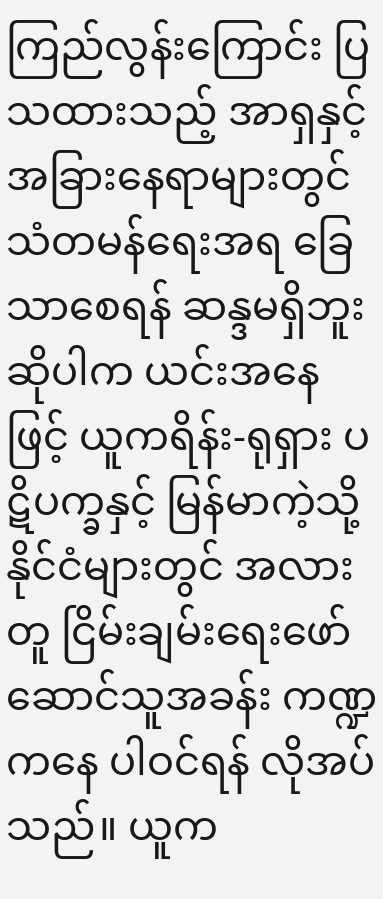ကြည်လွန်းကြောင်း ပြသထားသည့် အာရှနှင့် အခြားနေရာများတွင် သံတမန်ရေးအရ ခြေသာစေရန် ဆန္ဒမရှိဘူးဆိုပါက ယင်းအနေဖြင့် ယူကရိန်း-ရုရှား ပဋိပက္ခနှင့် မြန်မာကဲ့သို့ နိုင်ငံများတွင် အလားတူ ငြိမ်းချမ်းရေးဖော်ဆောင်သူအခန်း ကဏ္ဍကနေ ပါဝင်ရန် လိုအပ်သည်။ ယူက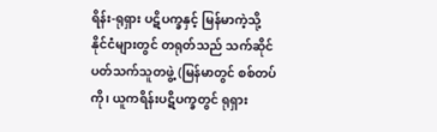ရိန်း-ရုရှား ပဋိပက္ခနှင့် မြန်မာကဲ့သို့ နိုင်ငံများတွင် တရုတ်သည် သက်ဆိုင်ပတ်သက်သူတဖွဲ့ (မြန်မာတွင် စစ်တပ်ကို၊ ယူကရိန်းပဋိပက္ခတွင် ရုရှား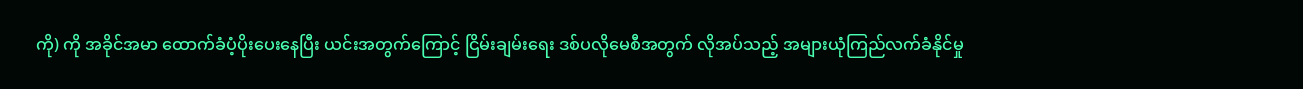ကို) ကို အခိုင်အမာ ထောက်ခံပံ့ပိုးပေးနေပြီး ယင်းအတွက်ကြောင့် ငြိမ်းချမ်းရေး ဒစ်ပလိုမေစီအတွက် လိုအပ်သည့် အများယုံကြည်လက်ခံနိုင်မှု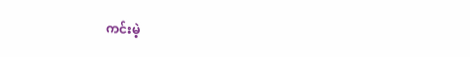ကင်းမဲ့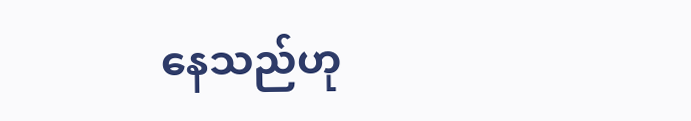နေသည်ဟု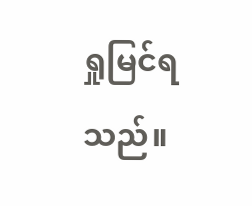ရှုမြင်ရသည်။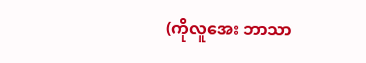(ကိုလူအေး ဘာသာ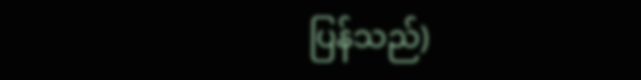ပြန်သည်)